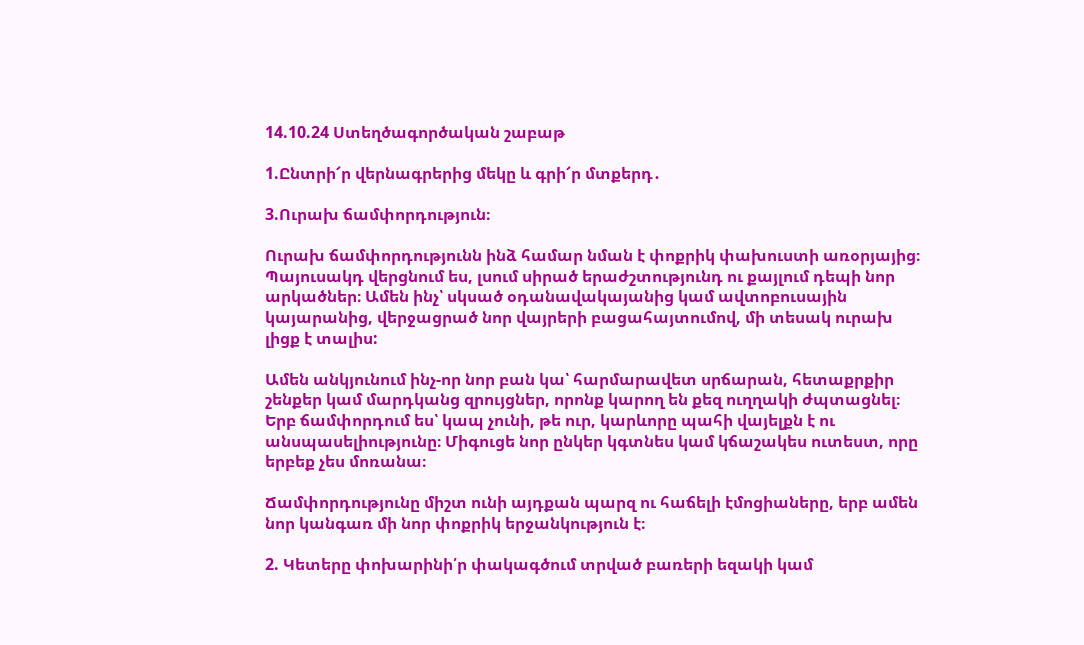14.10.24 Ստեղծագործական շաբաթ

1.Ընտրի՜ր վերնագրերից մեկը և գրի՜ր մտքերդ․

3.Ուրախ ճամփորդություն։

Ուրախ ճամփորդությունն ինձ համար նման է փոքրիկ փախուստի առօրյայից։ Պայուսակդ վերցնում ես, լսում սիրած երաժշտությունդ ու քայլում դեպի նոր արկածներ։ Ամեն ինչ՝ սկսած օդանավակայանից կամ ավտոբուսային կայարանից, վերջացրած նոր վայրերի բացահայտումով, մի տեսակ ուրախ լիցք է տալիս:

Ամեն անկյունում ինչ-որ նոր բան կա՝ հարմարավետ սրճարան, հետաքրքիր շենքեր կամ մարդկանց զրույցներ, որոնք կարող են քեզ ուղղակի ժպտացնել։ Երբ ճամփորդում ես՝ կապ չունի, թե ուր, կարևորը պահի վայելքն է ու անսպասելիությունը։ Միգուցե նոր ընկեր կգտնես կամ կճաշակես ուտեստ, որը երբեք չես մոռանա։

Ճամփորդությունը միշտ ունի այդքան պարզ ու հաճելի էմոցիաները, երբ ամեն նոր կանգառ մի նոր փոքրիկ երջանկություն է։

2. Կետերը փոխարինի՛ր փակագծում տրված բառերի եզակի կամ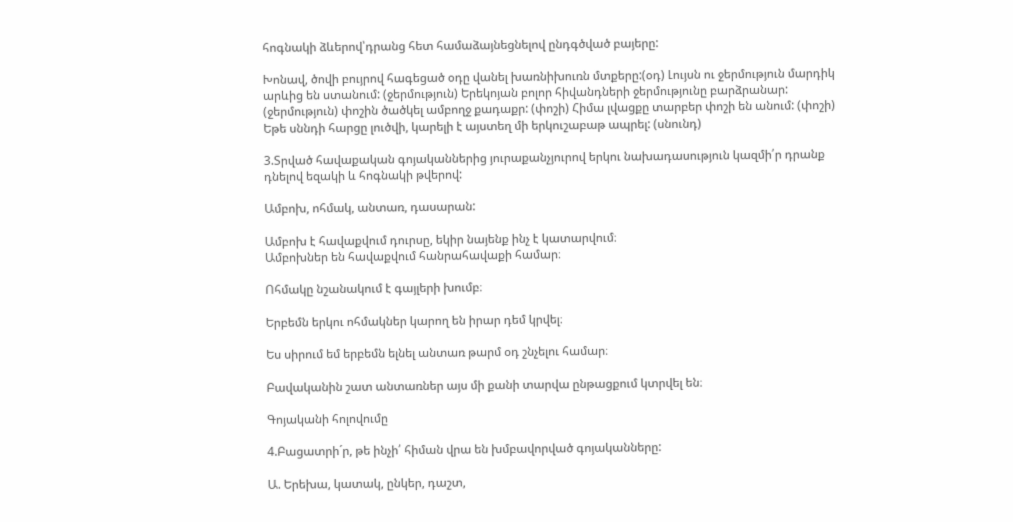հոգնակի ձևերով՝դրանց հետ համաձայնեցնելով ընդգծված բայերը:

Խոնավ, ծովի բույրով հագեցած օդը վանել խառնիխուռն մտքերը:(օդ) Լույսն ու ջերմություն մարդիկ արևից են ստանում: (ջերմություն) Երեկոյան բոլոր հիվանդների ջերմությունը բարձրանար: (ջերմություն) փոշին ծածկել ամբողջ քադաքր: (փոշի) Հիմա լվացքը տարբեր փոշի են անում: (փոշի) Եթե սննդի հարցը լուծվի, կարելի է այստեղ մի երկուշաբաթ ապրել: (սնունդ)

3.Տրված հավաքական գոյականներից յուրաքանչյուրով երկու նախադասություն կազմի՛ր դրանք դնելով եզակի և հոգնակի թվերով:

Ամբոխ, ոհմակ, անտառ, դասարան:

Ամբոխ է հավաքվում դուրսը, եկիր նայենք ինչ է կատարվում։
Ամբոխներ են հավաքվում հանրահավաքի համար։

Ոհմակը նշանակում է գայլերի խումբ։

Երբեմն երկու ոհմակներ կարող են իրար դեմ կրվել։

Ես սիրում եմ երբեմն ելնել անտառ թարմ օդ շնչելու համար։

Բավականին շատ անտառներ այս մի քանի տարվա ընթացքում կտրվել են։

Գոյականի հոլովումը

4.Բացատրի´ր, թե ինչի՛ հիման վրա են խմբավորված գոյականները:

Ա. Երեխա, կատակ, ընկեր, դաշտ,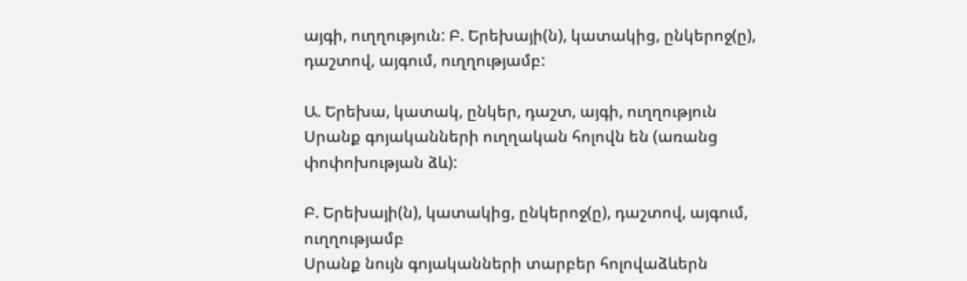այգի, ուղղություն: Բ. Երեխայի(ն), կատակից, ընկերոջ(ը), դաշտով, այգում, ուղղությամբ:

Ա. Երեխա, կատակ, ընկեր, դաշտ, այգի, ուղղություն
Սրանք գոյականների ուղղական հոլովն են (առանց փոփոխության ձև):

Բ. Երեխայի(ն), կատակից, ընկերոջ(ը), դաշտով, այգում, ուղղությամբ
Սրանք նույն գոյականների տարբեր հոլովաձևերն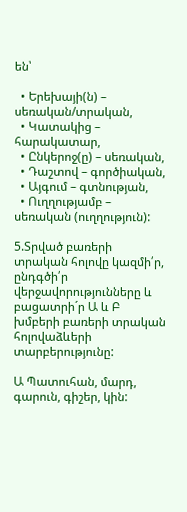են՝

  • Երեխայի(ն) – սեռական/տրական,
  • Կատակից – հարակատար,
  • Ընկերոջ(ը) – սեռական,
  • Դաշտով – գործիական,
  • Այգում – գտնության,
  • Ուղղությամբ – սեռական (ուղղություն):

5.Տրված բառերի տրական հոլովը կազմի՛ր, ընդգծի՛ր վերջավորությունները և բացատրի´ր Ա և Բ խմբերի բառերի տրական հոլովաձևերի տարբերությունը:

Ա Պատուհան, մարդ, գարուն, գիշեր, կին: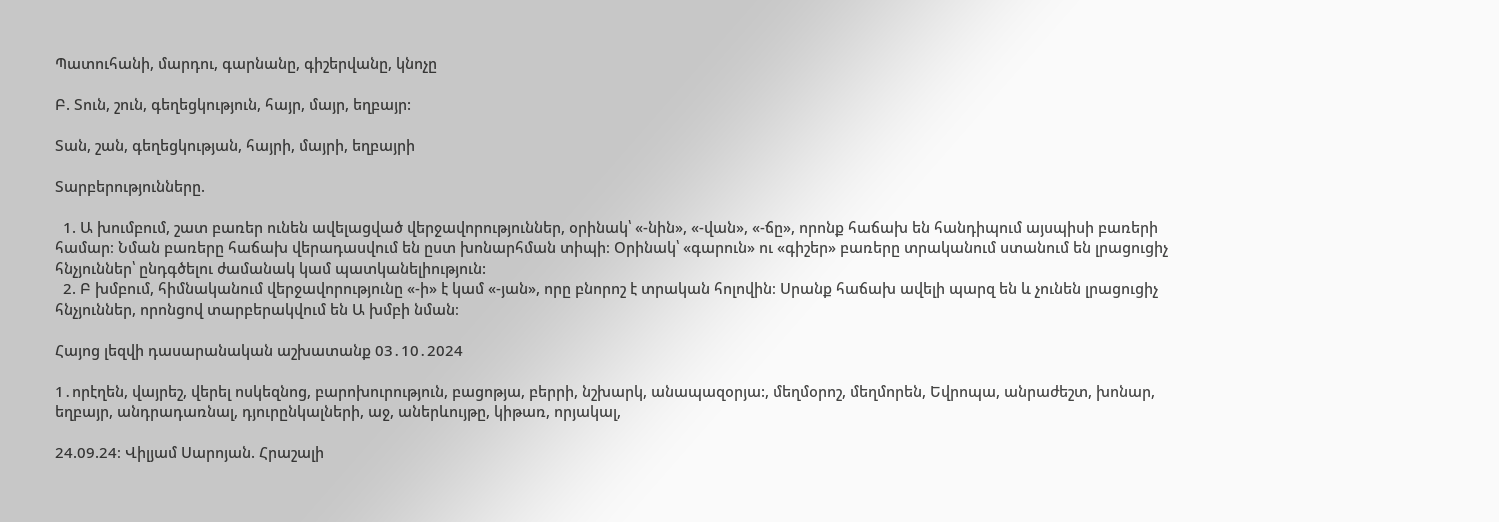Պատուհանի, մարդու, գարնանը, գիշերվանը, կնոչը

Բ. Տուն, շուն, գեղեցկություն, հայր, մայր, եղբայր:

Տան, շան, գեղեցկության, հայրի, մայրի, եղբայրի

Տարբերությունները.

  1. Ա խումբում, շատ բառեր ունեն ավելացված վերջավորություններ, օրինակ՝ «-նին», «-վան», «-ճը», որոնք հաճախ են հանդիպում այսպիսի բառերի համար։ Նման բառերը հաճախ վերադասվում են ըստ խոնարհման տիպի։ Օրինակ՝ «գարուն» ու «գիշեր» բառերը տրականում ստանում են լրացուցիչ հնչյուններ՝ ընդգծելու ժամանակ կամ պատկանելիություն:
  2. Բ խմբում, հիմնականում վերջավորությունը «-ի» է կամ «-յան», որը բնորոշ է տրական հոլովին։ Սրանք հաճախ ավելի պարզ են և չունեն լրացուցիչ հնչյուններ, որոնցով տարբերակվում են Ա խմբի նման։

Հայոց լեզվի դասարանական աշխատանք 03․10․2024

1․որէղեն, վայրեշ, վերել ոսկեզնոց, բարոխուրություն, բացոթյա, բերրի, նշխարկ, անապազօրյա:, մեղմօրոշ, մեղմորեն, Եվրոպա, անրաժեշտ, խոնար, եղբայր, անդրադառնալ, դյուրընկալների, աջ, աներևույթը, կիթառ, որյակալ,

24.09.24։ Վիլյամ Սարոյան. Հրաշալի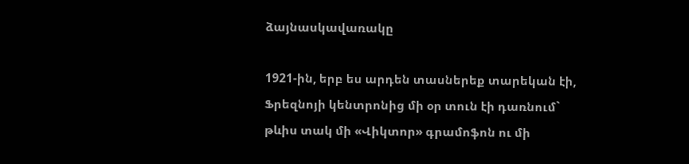ձայնասկավառակը

1921-ին, երբ ես արդեն տասներեք տարեկան էի, Ֆրեզնոյի կենտրոնից մի օր տուն էի դառնում` թևիս տակ մի «Վիկտոր» գրամոֆոն ու մի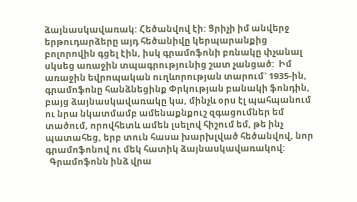ձայնասկավառակ: Հեծանվով էի: Ցրիչի իմ անվերջ երթուդարձերը այդ հեծանիվը կերպարանքից բոլորովին գցել էին, իսկ գրամոֆոնի բռնակը փչանալ սկսեց առաջին տպագրությունից շատ չանցած:  Իմ առաջին եվրոպական ուղևորության տարում` 1935-ին, գրամոֆոնը հանձնեցինք Փրկության բանակի ֆոնդին, բայց ձայնասկավառակը կա, մինչև օրս էլ պահպանում ու նրա նկատմամբ ամենաքնքուշ զգացումներ եմ տածում, որովհետև ամեն լսելով հիշում եմ, թե ինչ պատահեց, երբ տուն հասա խարխլված հեծանվով, նոր գրամոֆոնով ու մեկ հատիկ ձայնասկավառակով:
  Գրամոֆոնն ինձ վրա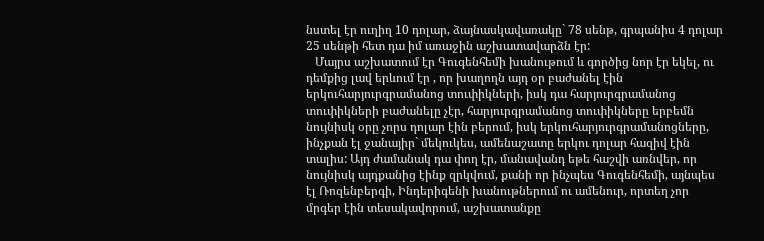նստել էր ուղիղ 10 դոլար, ձայնասկավառակը` 78 սենթ, գրպանիս 4 դոլար 25 սենթի հետ դա իմ առաջին աշխատավարձն էր:
   Մայրս աշխատում էր Գուգենհեմի խանութում և գործից նոր էր եկել, ու դեմքից լավ երևում էր , որ խաղողն այդ օր բաժանել էին երկուհարյուրգրամանոց տուփիկների, իսկ դա հարյուրգրամանոց տուփիկների բաժանելը չէր, հարյուրգրամանոց տուփիկները երբեմն նույնիսկ օրը չորս դոլար էին բերում, իսկ երկուհարյուրգրամանոցները, ինչքան էլ ջանայիր` մեկուկես, ամենաշատը երկու դոլար հազիվ էին տալիս: Այդ ժամանակ դա փող էր, մանավանդ եթե հաշվի առնվեր, որ նույնիսկ այդքանից էինք զրկվում, քանի որ ինչպես Գուգենհեմի, այնպես էլ Ռոզենբերգի, Ինդերիգենի խանութներում ու ամենուր, որտեղ չոր մրգեր էին տեսակավորում, աշխատանքը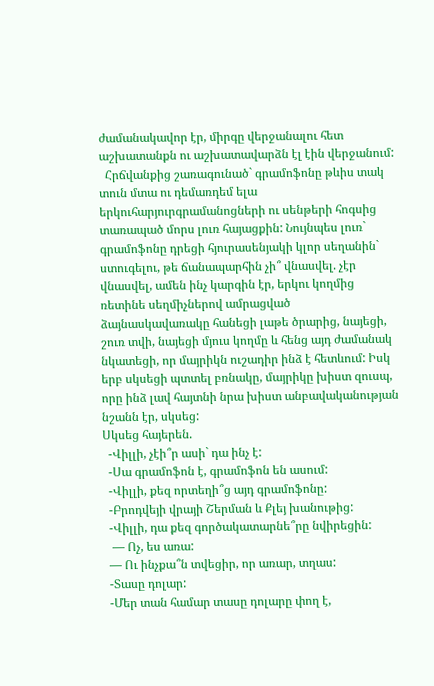ժամանակավոր էր, միրգը վերջանալու հետ աշխատանքն ու աշխատավարձն էլ էին վերջանում:
  Հրճվանքից շառագունած` գրամոֆոնը թևիս տակ տուն մտա ու դեմառդեմ ելա երկուհարյուրգրամանոցների ու սենթերի հոգսից տառապած մորս լուռ հայացքին: Նույնպես լուռ` գրամոֆոնը դրեցի հյուրասենյակի կլոր սեղանին` ստուգելու, թե ճանապարհին չի՞ վնասվել. չէր վնասվել, ամեն ինչ կարգին էր, երկու կողմից ռետինե սեղմիչներով ամրացված ձայնասկավառակը հանեցի լաթե ծրարից, նայեցի, շուռ տվի, նայեցի մյուս կողմը և հենց այդ ժամանակ նկատեցի, որ մայրիկն ուշադիր ինձ է հետևում: Իսկ երբ սկսեցի պտտել բռնակը, մայրիկը խիստ զուսպ, որը ինձ լավ հայտնի նրա խիստ անբավականության նշանն էր, սկսեց:
Սկսեց հայերեն.
  -Վիլլի, չէի՞ր ասի` դա ինչ է:
  -Սա գրամոֆոն է, գրամոֆոն են ասում:
  -Վիլլի, քեզ որտեղի՞ց այդ գրամոֆոնը:
  -Բրոդվեյի վրայի Շերման և Քլեյ խանութից:
  -Վիլլի, դա քեզ գործակատարնե՞րը նվիրեցին:
   — Ոչ, ես առա:
  — Ու ինչքա՞ն տվեցիր, որ առար, տղաս:
  -Տասը դոլար:
  -Մեր տան համար տասը դոլարը փող է,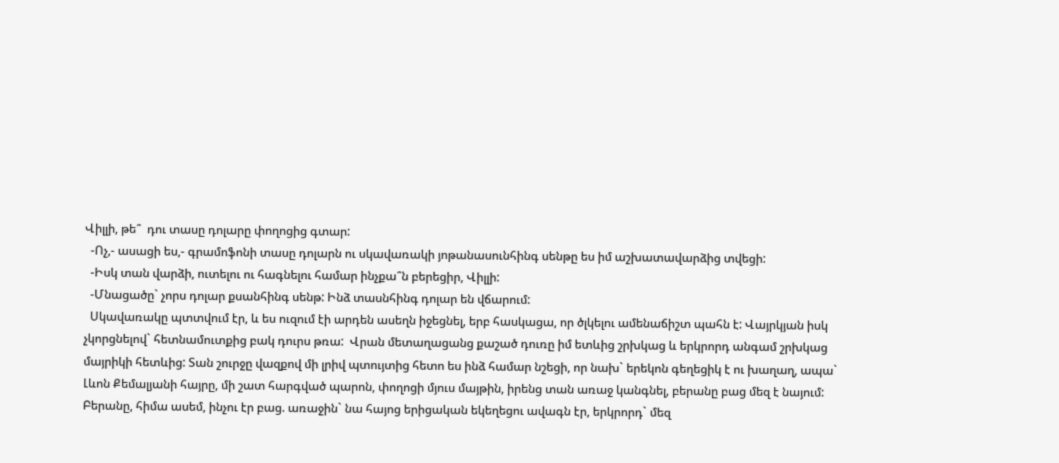Վիլլի, թե՞  դու տասը դոլարը փողոցից գտար:
  -Ոչ,- ասացի ես,- գրամոֆոնի տասը դոլարն ու սկավառակի յոթանասունհինգ սենթը ես իմ աշխատավարձից տվեցի:
  -Իսկ տան վարձի, ուտելու ու հագնելու համար ինչքա՞ն բերեցիր, Վիլլի:
  -Մնացածը` չորս դոլար քսանհինգ սենթ: Ինձ տասնհինգ դոլար են վճարում:
  Սկավառակը պտտվում էր, և ես ուզում էի արդեն ասեղն իջեցնել, երբ հասկացա, որ ծլկելու ամենաճիշտ պահն է: Վայրկյան իսկ չկորցնելով` հետնամուտքից բակ դուրս թռա:  Վրան մետաղացանց քաշած դուռը իմ ետևից շրխկաց և երկրորդ անգամ շրխկաց մայրիկի հետևից: Տան շուրջը վազքով մի լրիվ պտույտից հետո ես ինձ համար նշեցի, որ նախ` երեկոն գեղեցիկ է ու խաղաղ, ապա` Լևոն Քեմալյանի հայրը, մի շատ հարգված պարոն, փողոցի մյուս մայթին, իրենց տան առաջ կանգնել, բերանը բաց մեզ է նայում: Բերանը, հիմա ասեմ, ինչու էր բաց. առաջին` նա հայոց երիցական եկեղեցու ավագն էր, երկրորդ` մեզ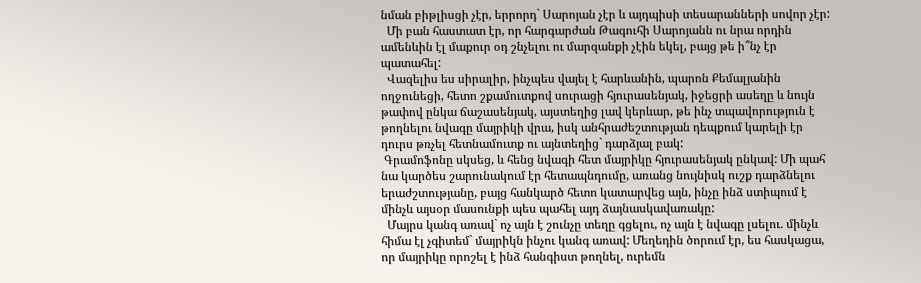նման բիթլիսցի չէր, երրորդ` Սարոյան չէր և այդպիսի տեսարանների սովոր չէր:
  Մի բան հաստատ էր, որ հարգարժան Թագուհի Սարոյանն ու նրա որդին ամենևին էլ մաքուր օդ շնչելու ու մարզանքի չէին եկել, բայց թե ի՞նչ էր պատահել:
  Վազելիս ես սիրալիր, ինչպես վայել է հարևանին, պարոն Քեմալյանին ողջունեցի, հետո շքամուտքով սուրացի հյուրասենյակ, իջեցրի ասեղը և նույն թափով ընկա ճաշասենյակ, այստեղից լավ կերևար, թե ինչ տպավորություն է թողնելու նվագը մայրիկի վրա, իսկ անհրաժեշտության դեպքում կարելի էր դուրս թռչել հետնամուտք ու այնտեղից` դարձյալ բակ:
 Գրամոֆոնը սկսեց, և հենց նվագի հետ մայրիկը հյուրասենյակ ընկավ: Մի պահ նա կարծես շարունակում էր հետապնդումը, առանց նույնիսկ ուշք դարձնելու երաժշտությանը, բայց հանկարծ հետո կատարվեց այն, ինչը ինձ ստիպում է մինչև այսօր մասունքի պես պահել այդ ձայնասկավառակը:
  Մայրս կանգ առավ` ոչ այն է շունչը տեղը գցելու, ոչ այն է նվագը լսելու. մինչև հիմա էլ չգիտեմ` մայրիկն ինչու կանգ առավ: Մեղեդին ծորում էր, ես հասկացա, որ մայրիկը որոշել է ինձ հանգիստ թողնել, ուրեմն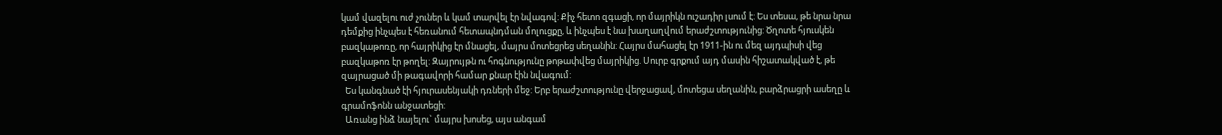կամ վազելու ուժ չուներ և կամ տարվել էր նվագով: Քիչ հետո զգացի, որ մայրիկն ուշադիր լսում է: Ես տեսա, թե նրա նրա դեմքից ինչպես է հեռանում հետապնդման մոլուցքը, և ինչպես է նա խաղաղվում երաժշտությունից: Ծղոտե հյուսկեն բազկաթոռը, որ հայրիկից էր մնացել, մայրս մոտեցրեց սեղանին: Հայրս մահացել էր 1911-ին ու մեզ այդպիսի վեց բազկաթոռ էր թողել: Զայրույթն ու հոգնությունը թոթափվեց մայրիկից. Սուրբ գրքում այդ մասին հիշատակված է, թե զայրացած մի թագավորի համար քնար էին նվագում:
  Ես կանգնած էի հյուրասենյակի դռների մեջ: Երբ երաժշտությունը վերջացավ, մոտեցա սեղանին, բարձրացրի ասեղը և գրամոֆոնն անջատեցի:
  Առանց ինձ նայելու` մայրս խոսեց, այս անգամ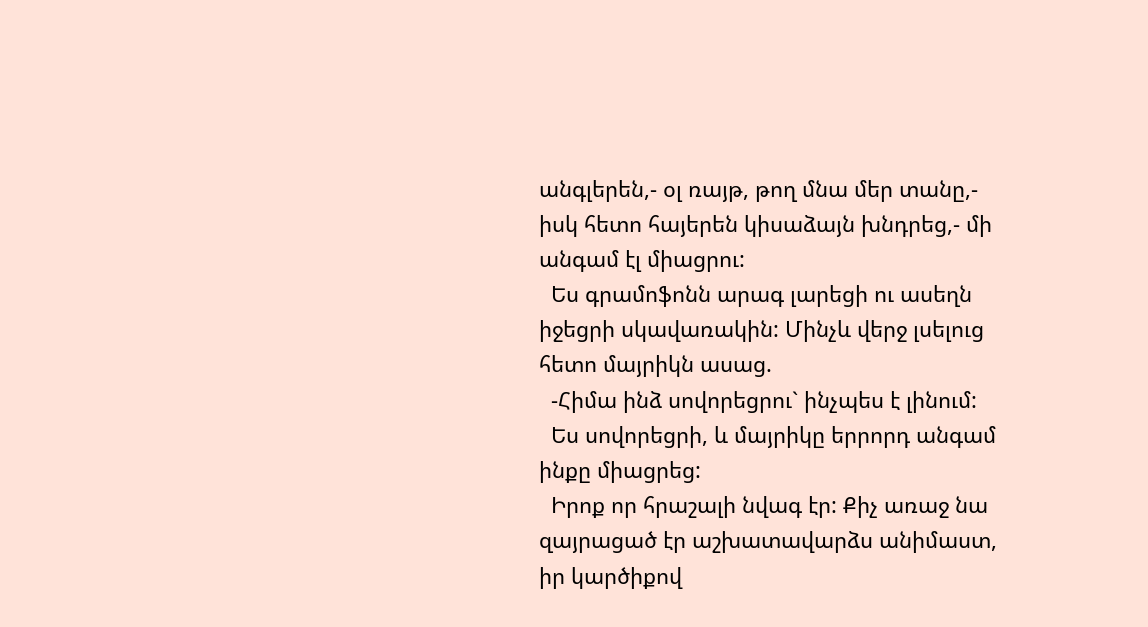անգլերեն,- օլ ռայթ, թող մնա մեր տանը,- իսկ հետո հայերեն կիսաձայն խնդրեց,- մի անգամ էլ միացրու:
  Ես գրամոֆոնն արագ լարեցի ու ասեղն իջեցրի սկավառակին: Մինչև վերջ լսելուց հետո մայրիկն ասաց.
  -Հիմա ինձ սովորեցրու` ինչպես է լինում:
  Ես սովորեցրի, և մայրիկը երրորդ անգամ ինքը միացրեց:
  Իրոք որ հրաշալի նվագ էր: Քիչ առաջ նա զայրացած էր աշխատավարձս անիմաստ, իր կարծիքով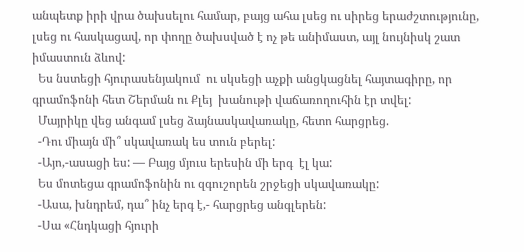անպետք իրի վրա ծախսելու համար, բայց ահա լսեց ու սիրեց երաժշտությունը, լսեց ու հասկացավ, որ փողը ծախսված է ոչ թե անիմաստ, այլ նույնիսկ շատ իմաստուն ձևով:
  Ես նստեցի հյուրասենյակում  ու սկսեցի աչքի անցկացնել հայտագիրը, որ գրամոֆոնի հետ Շերման ու Քլեյ  խանութի վաճառողուհին էր տվել:
  Մայրիկը վեց անգամ լսեց ձայնասկավառակը, հետո հարցրեց.
  -Դու միայն մի՞ սկավառակ ես տուն բերել:
  -Այո,-ասացի ես: — Բայց մյուս երեսին մի երգ  էլ կա:
  Ես մոտեցա գրամոֆոնին ու զգուշորեն շրջեցի սկավառակը:
  -Ասա, խնդրեմ, դա՞ ինչ երգ է,- հարցրեց անգլերեն:
  -Սա «Հնդկացի հյուրի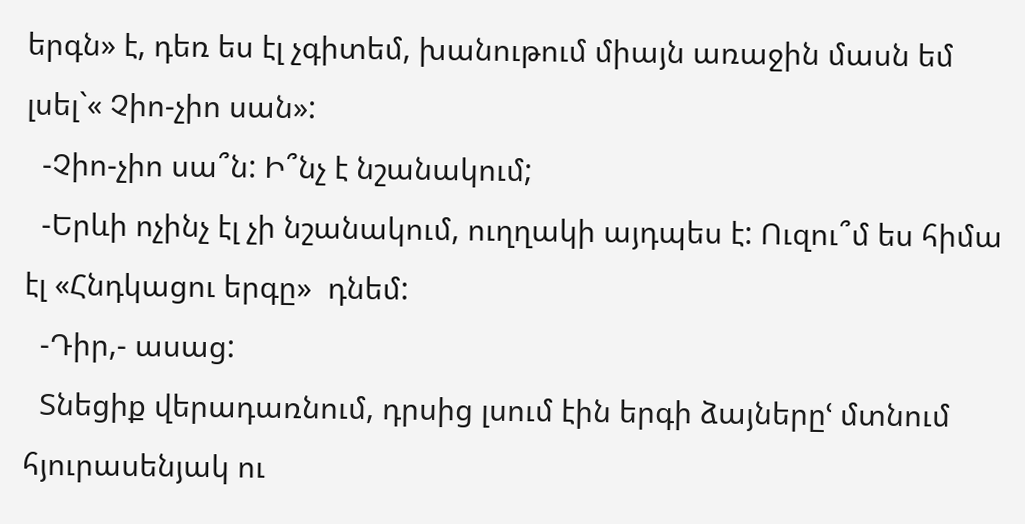երգն» է, դեռ ես էլ չգիտեմ, խանութում միայն առաջին մասն եմ լսել`« Չիո-չիո սան»:
  -Չիո-չիո սա՞ն: Ի՞նչ է նշանակում;
  -Երևի ոչինչ էլ չի նշանակում, ուղղակի այդպես է: Ուզու՞մ ես հիմա էլ «Հնդկացու երգը»  դնեմ:
  -Դիր,- ասաց:
  Տնեցիք վերադառնում, դրսից լսում էին երգի ձայներըՙ մտնում հյուրասենյակ ու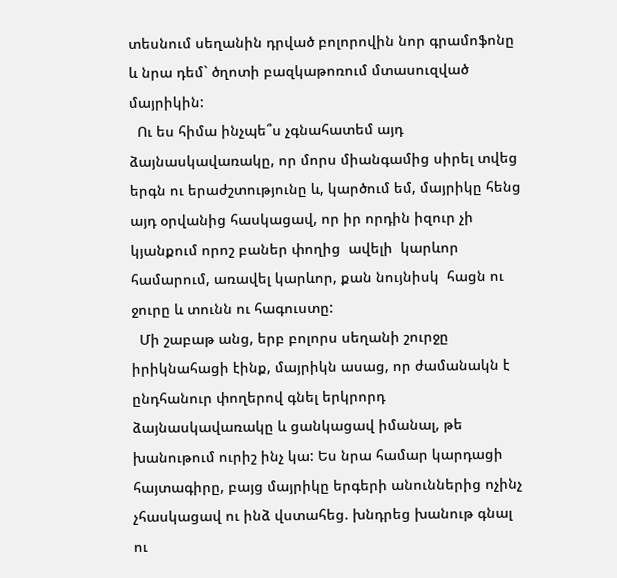տեսնում սեղանին դրված բոլորովին նոր գրամոֆոնը և նրա դեմ` ծղոտի բազկաթոռում մտասուզված մայրիկին:
  Ու ես հիմա ինչպե՞ս չգնահատեմ այդ ձայնասկավառակը, որ մորս միանգամից սիրել տվեց երգն ու երաժշտությունը և, կարծում եմ, մայրիկը հենց այդ օրվանից հասկացավ, որ իր որդին իզուր չի կյանքում որոշ բաներ փողից  ավելի  կարևոր համարում, առավել կարևոր, քան նույնիսկ  հացն ու ջուրը և տունն ու հագուստը:
  Մի շաբաթ անց, երբ բոլորս սեղանի շուրջը իրիկնահացի էինք, մայրիկն ասաց, որ ժամանակն է ընդհանուր փողերով գնել երկրորդ ձայնասկավառակը և ցանկացավ իմանալ, թե խանութում ուրիշ ինչ կա: Ես նրա համար կարդացի հայտագիրը, բայց մայրիկը երգերի անուններից ոչինչ չհասկացավ ու ինձ վստահեց. խնդրեց խանութ գնալ ու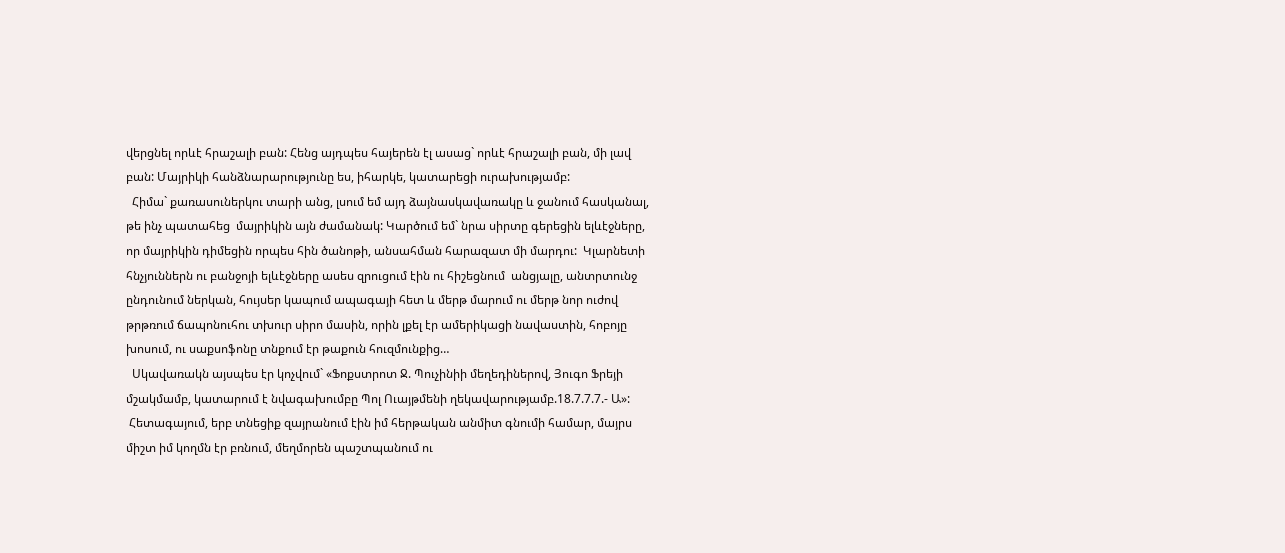վերցնել որևէ հրաշալի բան: Հենց այդպես հայերեն էլ ասաց` որևէ հրաշալի բան, մի լավ բան: Մայրիկի հանձնարարությունը ես, իհարկե, կատարեցի ուրախությամբ:
  Հիմա` քառասուներկու տարի անց, լսում եմ այդ ձայնասկավառակը և ջանում հասկանալ, թե ինչ պատահեց  մայրիկին այն ժամանակ: Կարծում եմ` նրա սիրտը գերեցին ելևէջները, որ մայրիկին դիմեցին որպես հին ծանոթի, անսահման հարազատ մի մարդու:  Կլարնետի հնչյուններն ու բանջոյի ելևէջները ասես զրուցում էին ու հիշեցնում  անցյալը, անտրտունջ ընդունում ներկան, հույսեր կապում ապագայի հետ և մերթ մարում ու մերթ նոր ուժով թրթռում ճապոնուհու տխուր սիրո մասին, որին լքել էր ամերիկացի նավաստին, հոբոյը խոսում, ու սաքսոֆոնը տնքում էր թաքուն հուզմունքից…
  Սկավառակն այսպես էր կոչվում` «Ֆոքստրոտ Ջ. Պուչինիի մեղեդիներով, Յուգո Ֆրեյի մշակմամբ, կատարում է նվագախումբը Պոլ Ուայթմենի ղեկավարությամբ.18.7.7.7.- Ա»:
 Հետագայում, երբ տնեցիք զայրանում էին իմ հերթական անմիտ գնումի համար, մայրս միշտ իմ կողմն էր բռնում, մեղմորեն պաշտպանում ու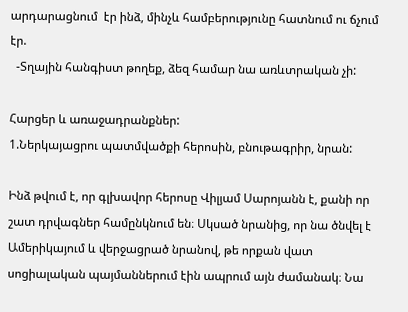արդարացնում  էր ինձ, մինչև համբերությունը հատնում ու ճչում էր.
  -Տղային հանգիստ թողեք, ձեզ համար նա առևտրական չի:

Հարցեր և առաջադրանքներ:
1.Ներկայացրու պատմվածքի հերոսին, բնութագրիր, նրան:

Ինձ թվում է, որ գլխավոր հերոսը Վիլյամ Սարոյանն է, քանի որ շատ դրվագներ համընկնում են։ Սկսած նրանից, որ նա ծնվել է Ամերիկայում և վերջացրած նրանով, թե որքան վատ սոցիալական պայմաններում էին ապրում այն ժամանակ։ Նա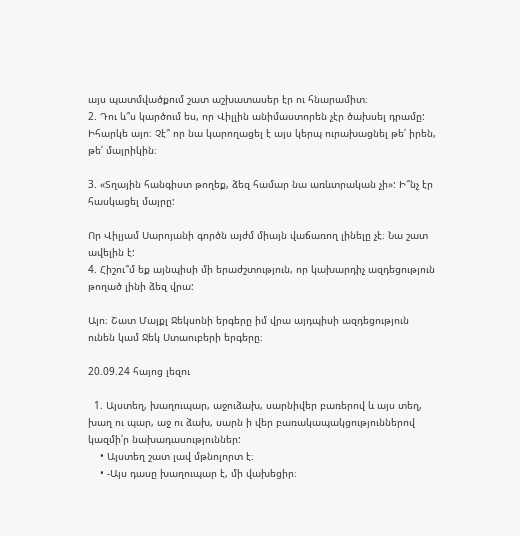այս պատմվածքում շատ աշխատասեր էր ու հնարամիտ։
2. Դու և՞ս կարծում ես, որ Վիլլին անիմաստորեն չէր ծախսել դրամը:
Իհարկե այո։ Չէ՞ որ նա կարողացել է այս կերպ ուրախացնել թե՛ իրեն, թե՛ մայրիկին։

3. «Տղային հանգիստ թողեք, ձեզ համար նա առևտրական չի»: Ի՞նչ էր հասկացել մայրը:

Որ Վիլյամ Սարոյանի գործն այժմ միայն վաճառող լինելը չէ։ Նա շատ ավելին է:
4. Հիշու՞մ եք այնպիսի մի երաժշտություն, որ կախարդիչ ազդեցություն թողած լինի ձեզ վրա:

Այո։ Շատ Մայքլ Ջեկսոնի երգերը իմ վրա այդպիսի ազդեցություն ունեն կամ Ջեկ Ստաուբերի երգերը։

20.09.24 հայոց լեզու

  1. Այստեղ, խաղուպար, աջուձախ, սարնիվեր բառերով և այս տեղ, խաղ ու պար, աջ ու ձախ, սարն ի վեր բառակապակցություններով կազմի՛ր նախադասություններ:
    • Այստեղ շատ լավ մթնոլորտ է։
    • -Այս դասը խաղուպար է, մի վախեցիր։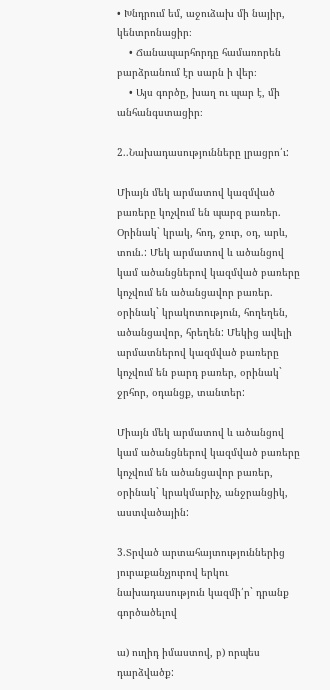• Խնդրում եմ, աջուձախ մի նայիր, կենտրոնացիր։
    • Ճանապարհորդը համառորեն բարձրանում էր սարն ի վեր։
    • Այս գործը, խաղ ու պար է, մի անհանգստացիր։

2..Նախադասությունները լրացրո՛ւ:

Միայն մեկ արմատով կազմված բառերը կոչվում են պարզ բառեր. Օրինակ` կրակ, հոդ, ջուր, օդ, արև, տուն.: Մեկ արմատով և ածանցով կամ ածանցներով կազմված բառերը կոչվում են ածանցավոր բառեր. օրինակ` կրակոտություն, հողեղեն, ածանցավոր, հրեղեն: Մեկից ավելի արմատներով կազմված բառերը կոչվում են բարդ բառեր, օրինակ` ջրհոր, օդանցք, տանտեր:

Միայն մեկ արմատով և ածանցով կամ ածանցներով կազմված բառերը կոչվում են ածանցավոր բառեր, օրինակ` կրակմարիչ, անջրանցիկ, աստվածային:

3.Տրված արտահայտություններից յուրաքանչյուրով երկու նախադասություն կազմի՛ր` դրանք գործածելով

ա) ուղիդ իմաստով, բ) որպես դարձվածք: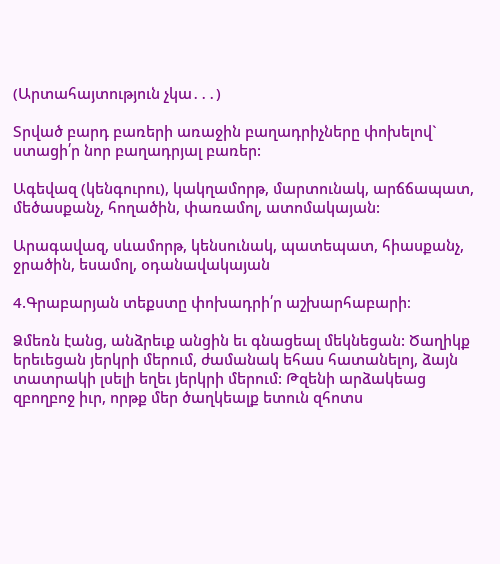(Արտահայտություն չկա․․․)

Տրված բարդ բառերի առաջին բաղադրիչները փոխելով` ստացի՛ր նոր բաղադրյալ բառեր:

Ագեվազ (կենգուրու), կակղամորթ, մարտունակ, արճճապատ, մեծասքանչ, հողածին, փառամոլ, ատոմակայան:

Արագավազ, սևամորթ, կենսունակ, պատեպատ, հիասքանչ, ջրածին, եսամոլ, օդանավակայան

4.Գրաբարյան տեքստը փոխադրի՛ր աշխարհաբարի։

Ձմեռն էանց, անձրեւք անցին եւ գնացեալ մեկնեցան: Ծաղիկք երեւեցան յերկրի մերում, ժամանակ եհաս հատանելոյ, ձայն տատրակի լսելի եղեւ յերկրի մերում: Թզենի արձակեաց զբողբոջ իւր, որթք մեր ծաղկեալք ետուն զհոտս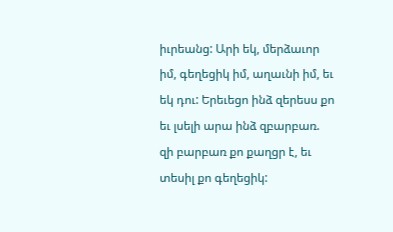իւրեանց: Արի եկ, մերձաւոր իմ, գեղեցիկ իմ, աղաւնի իմ, եւ եկ դու: Երեւեցո ինձ զերեսս քո եւ լսելի արա ինձ զբարբառ. զի բարբառ քո քաղցր է, եւ տեսիլ քո գեղեցիկ: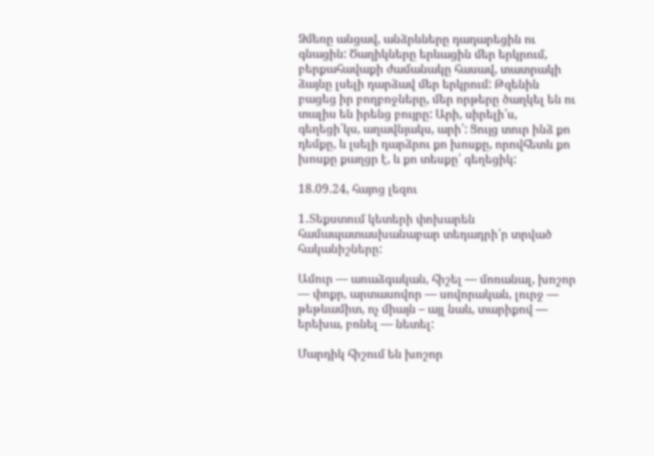Ձմեռը անցավ, անձրևները դադարեցին ու գնացին: Ծաղիկները երևացին մեր երկրում, բերքահավաքի ժամանակը հասավ, տատրակի ձայնը լսելի դարձավ մեր երկրում: Թզենին բացեց իր բողբոջները, մեր որթերը ծաղկել են ու տալիս են իրենց բույրը: Արի, սիրելի՛ս, գեղեցի՛կս, աղավնյակս, արի՛: Ցույց տուր ինձ քո դեմքը, և լսելի դարձրու քո խոսքը, որովհետև քո խոսքը քաղցր է, և քո տեսքը՝ գեղեցիկ:

18.09.24, հայոց լեզու

1․Տեքստում կետերի փոխարեն համապատասխանաբար տեդադրի՛ր տրված հականիշները:

Ամուր — առաձգական, հիշել — մոռանալ, խոշոր — փոքր, արտասովոր — սովորական, լուրջ — թեթևամիտ, ոչ միայն – այլ նաև, տարիքով — երեխա, բռնել — նետել:

Մարդիկ հիշում են խոշոր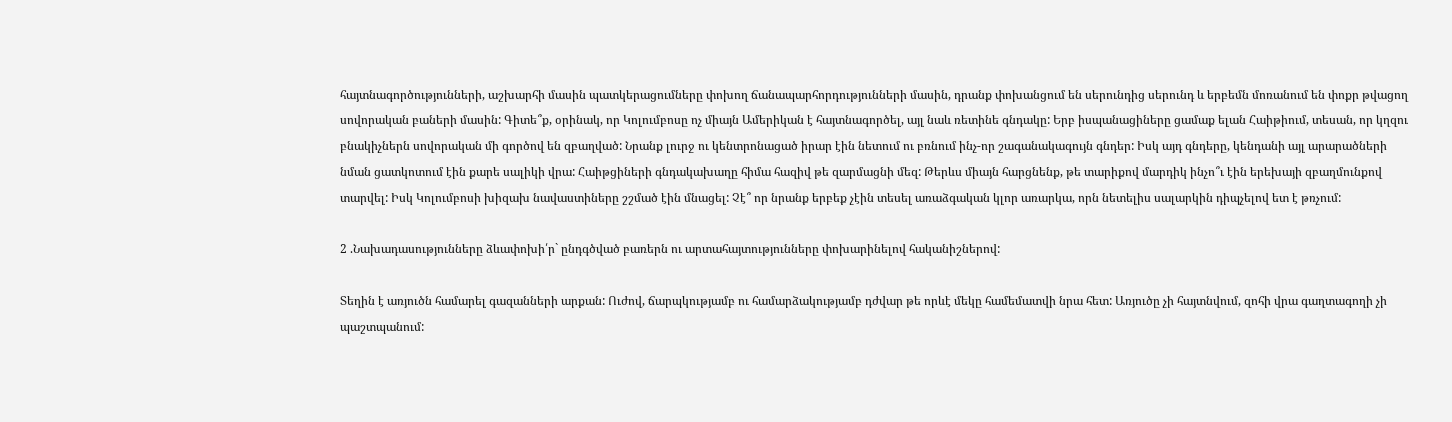հայտնագործությունների, աշխարհի մասին պատկերացումները փոխող ճանապարհորդությունների մասին, դրանք փոխանցում են սերունդից սերունդ և երբեմն մոռանում են փոքր թվացող սովորական բաների մասին: Գիտե՞ք, օրինակ, որ Կոլումբոսը ոչ միայն Ամերիկան է հայտնագործել, այլ նաև ռետինե գնդակը: Երբ իսպանացիները ցամաք ելան Հաիթիում, տեսան, որ կղզու բնակիչներն սովորական մի գործով են զբաղված: Նրանք լուրջ ու կենտրոնացած իրար էին նետում ու բռնում ինչ-որ շագանակագույն գնդեր: Իսկ այդ գնդերը, կենդանի այլ արարածների նման ցատկոտում էին քարե սալիկի վրա: Հաիթցիների գնդակախաղը հիմա հազիվ թե զարմացնի մեզ: Թերևս միայն հարցնենք, թե տարիքով մարդիկ ինչո՞ւ էին երեխայի զբաղմունքով տարվել: Իսկ Կոլումբոսի խիզախ նավաստիները շշմած էին մնացել: Չէ՞ որ նրանք երբեք չէին տեսել առաձգական կլոր առարկա, որն նետելիս սալարկին դիպչելով ետ է թռչում:

2 .Նախադասությունները ձևափոխի՛ր` ընդգծված բառերն ու արտահայտությունները փոխարինելով հականիշներով:

Տեղին է առյուծն համարել գազանների արքան: Ուժով, ճարպկությամբ ու համարձակությամբ դժվար թե որևէ մեկը համեմատվի նրա հետ: Առյուծը չի հայտնվում, զոհի վրա գաղտագողի չի պաշտպանում: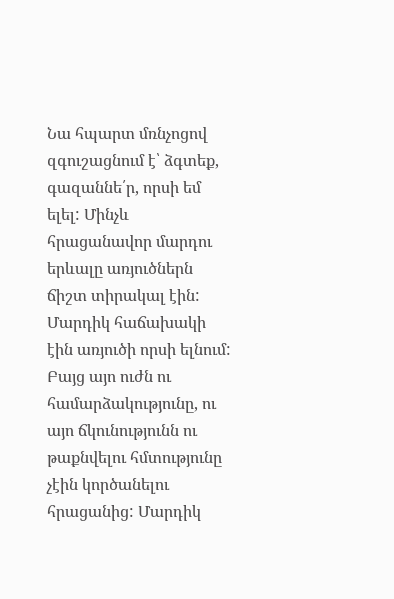Նա հպարտ մռնչոցով զգուշացնում է՝ ձգտեք, գազաննե՛ր, որսի եմ ելել: Մինչև հրացանավոր մարդու երևալը առյուծներն ճիշտ տիրակալ էին: Մարդիկ հաճախակի էին առյուծի որսի ելնում: Բայց այո ուժն ու համարձակությունը, ու այո ճկունությունն ու թաքնվելու հմտությունը չէին կործանելու հրացանից: Մարդիկ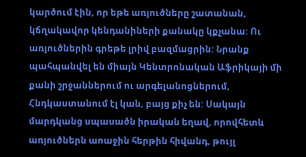կարծում էին, որ եթե առյուծները շատանան, կճղակավոր կենդանիների քանակը կքչանա: Ու առյուծներին գրեթե լրիվ բազմացրին: Նրանք պահպանվել են միայն Կենտրոնական Աֆրիկայի մի քանի շրջաններում ու արգելանոցներում, Հնդկաստանում էլ կան, բայց քիչ են: Սակայն մարդկանց սպասածն իրական եղավ, որովհետև առյուծներն աոաջին հերթին հիվանդ, թույլ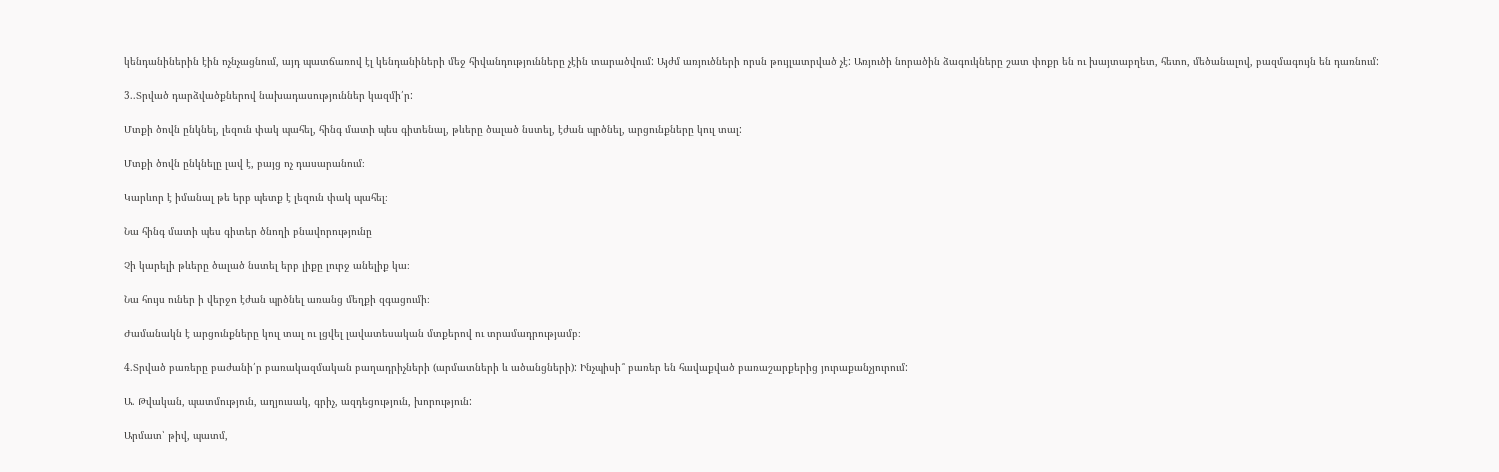կենդանիներին էին ոչնչացնում, այդ պատճառով էլ կենդանիների մեջ հիվանդությունները չէին տարածվում: Այժմ առյուծների որսն թույլատրված չէ: Առյուծի նորածին ձագուկները շատ փոքր են ու խայտաբղետ, հետո, մեծանալով, բազմագույն են դառնում:

3..Տրված դարձվածքներով նախադասություններ կազմի՛ր:

Մտքի ծովն ընկնել, լեզուն փակ պահել, հինգ մատի պես գիտենալ, թևերը ծալած նստել, էժան պրծնել, արցունքները կուլ տալ:

Մտքի ծովն ընկնելը լավ է, բայց ոչ դասարանում։

Կարևոր է իմանալ թե երբ պետք է լեզուն փակ պահել։

Նա հինգ մատի պես գիտեր ծնողի բնավորությունը

Չի կարելի թևերը ծալած նստել երբ լիքը լուրջ անելիք կա։

Նա հույս ուներ ի վերջո էժան պրծնել առանց մեղքի զգացումի։

Ժամանակն է արցունքները կուլ տալ ու լցվել լավատեսական մտքերով ու տրամադրությամբ։

4.Տրված բառերը բաժանի՛ր բառակազմական բաղադրիչների (արմատների և ածանցների): Ինչպիսի՞ բառեր են հավաքված բառաշարքերից յուրաքանչյուրում:

Ա. Թվական, պատմություն, աղյուսակ, գրիչ, ազդեցություն, խորություն:

Արմատ՝ թիվ, պատմ,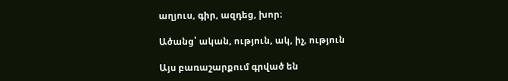աղյուս, գիր, ազդեց, խոր։

Ածանց՝ ական, ություն, ակ, իչ, ություն

Այս բառաշարքում գրված են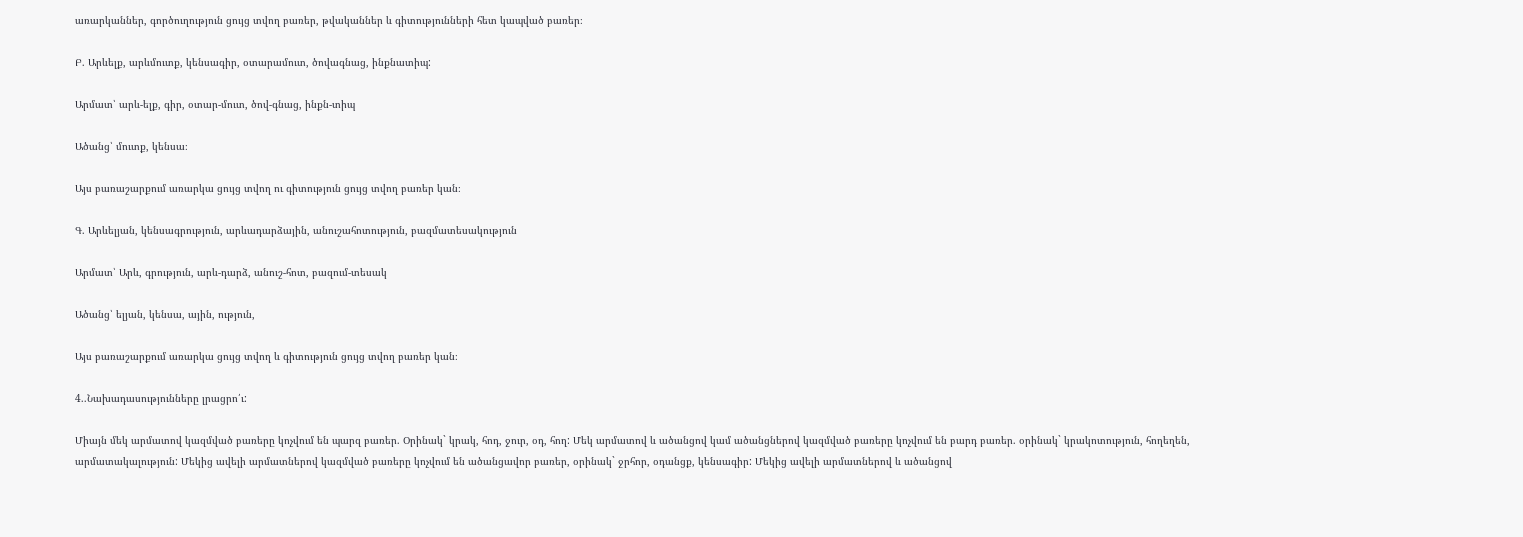առարկաններ, գործուղություն ցույց տվող բառեր, թվականներ և գիտությունների հետ կապված բառեր։

Բ. Արևելք, արևմուտք, կենսագիր, օտարամուտ, ծովագնաց, ինքնատիպ:

Արմատ՝ արև-ելք, գիր, օտար-մուտ, ծով-գնաց, ինքն-տիպ

Ածանց՝ մուտք, կենսա։

Այս բառաշարքում առարկա ցույց տվող ու գիտություն ցույց տվող բառեր կան։

Գ. Արևելյան, կենսագրություն, արևադարձային, անուշահոտություն, բազմատեսակություն

Արմատ՝ Արև, գրություն, արև-դարձ, անուշ-հոտ, բազում-տեսակ

Ածանց՝ ելյան, կենսա, ային, ություն,

Այս բառաշարքում առարկա ցույց տվող և գիտություն ցույց տվող բառեր կան։

4..Նախադասությունները լրացրո՛ւ:

Միայն մեկ արմատով կազմված բառերը կոչվում են պարզ բառեր. Օրինակ` կրակ, հոդ, ջուր, օդ, հող: Մեկ արմատով և ածանցով կամ ածանցներով կազմված բառերը կոչվում են բարդ բառեր. օրինակ` կրակոտություն, հողեղեն, արմատակալություն: Մեկից ավելի արմատներով կազմված բառերը կոչվում են ածանցավոր բառեր, օրինակ` ջրհոր, օդանցք, կենսագիր: Մեկից ավելի արմատներով և ածանցով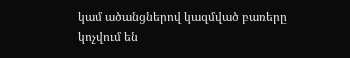կամ ածանցներով կազմված բառերը կոչվում են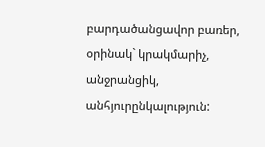բարդածանցավոր բառեր, օրինակ` կրակմարիչ, անջրանցիկ, անհյուրընկալություն: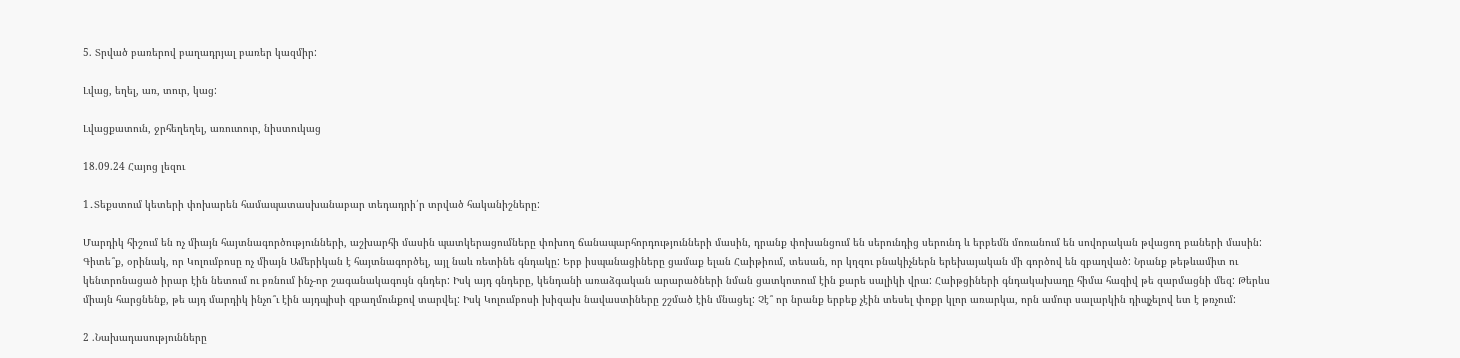5. Տրված բառերով բաղադրյալ բառեր կազմիր:

Լվաց, եղել, առ, տուր, կաց:

Լվացքատուն, ջրհեղեղել, առուտուր, նիստուկաց

18.09.24 Հայոց լեզու

1․Տեքստում կետերի փոխարեն համապատասխանաբար տեդադրի՛ր տրված հականիշները:

Մարդիկ հիշում են ոչ միայն հայտնագործությունների, աշխարհի մասին պատկերացումները փոխող ճանապարհորդությունների մասին, դրանք փոխանցում են սերունդից սերունդ և երբեմն մոռանում են սովորական թվացող բաների մասին: Գիտե՞ք, օրինակ, որ Կոլումբոսը ոչ միայն Ամերիկան է հայտնագործել, այլ նաև ռետինե գնդակը: Երբ իսպանացիները ցամաք ելան Հաիթիում, տեսան, որ կղզու բնակիչներն երեխայական մի գործով են զբաղված: Նրանք թեթևամիտ ու կենտրոնացած իրար էին նետում ու բռնում ինչ-որ շագանակագույն գնդեր: Իսկ այդ գնդերը, կենդանի առաձգական արարածների նման ցատկոտում էին քարե սալիկի վրա: Հաիթցիների գնդակախաղը հիմա հազիվ թե զարմացնի մեզ: Թերևս միայն հարցնենք, թե այդ մարդիկ ինչո՞ւ էին այդպիսի զբաղմունքով տարվել: Իսկ Կոլումբոսի խիզախ նավաստիները շշմած էին մնացել: Չէ՞ որ նրանք երբեք չէին տեսել փոքր կլոր առարկա, որն ամուր սալարկին դիպչելով ետ է թռչում:

2 .Նախադասությունները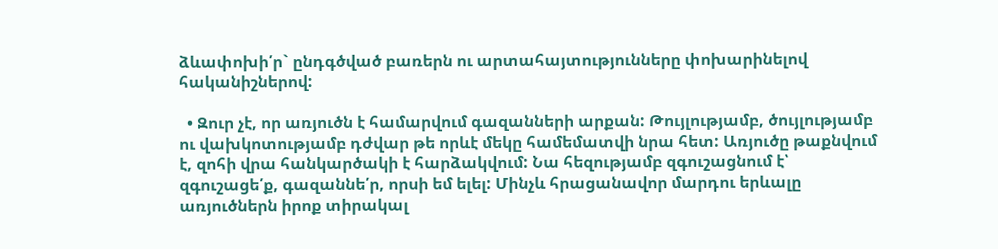ձևափոխի՛ր` ընդգծված բառերն ու արտահայտությունները փոխարինելով հականիշներով:

  • Զուր չէ, որ առյուծն է համարվում գազանների արքան: Թույլությամբ, ծույլությամբ ու վախկոտությամբ դժվար թե որևէ մեկը համեմատվի նրա հետ: Առյուծը թաքնվում է, զոհի վրա հանկարծակի է հարձակվում: Նա հեզությամբ զգուշացնում է՝ զգուշացե՛ք, գազաննե՛ր, որսի եմ ելել: Մինչև հրացանավոր մարդու երևալը առյուծներն իրոք տիրակալ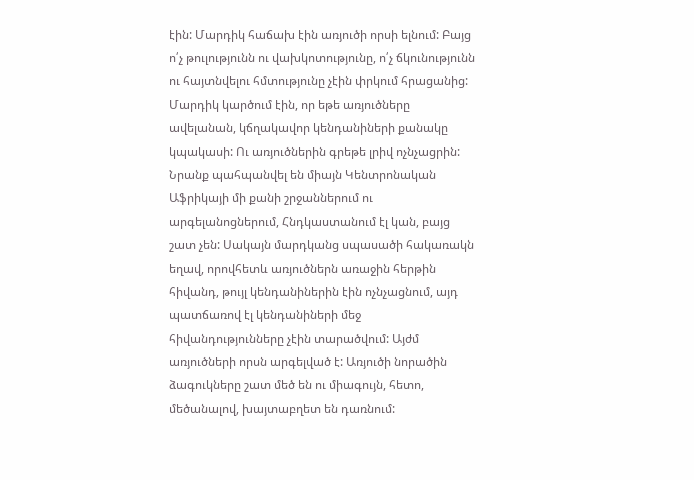էին: Մարդիկ հաճախ էին առյուծի որսի ելնում: Բայց ո՛չ թուլությունն ու վախկոտությունը, ո՛չ ճկունությունն ու հայտնվելու հմտությունը չէին փրկում հրացանից: Մարդիկ կարծում էին, որ եթե առյուծները ավելանան, կճղակավոր կենդանիների քանակը կպակասի: Ու առյուծներին գրեթե լրիվ ոչնչացրին: Նրանք պահպանվել են միայն Կենտրոնական Աֆրիկայի մի քանի շրջաններում ու արգելանոցներում, Հնդկաստանում էլ կան, բայց շատ չեն: Սակայն մարդկանց սպասածի հակառակն եղավ, որովհետև առյուծներն առաջին հերթին հիվանդ, թույլ կենդանիներին էին ոչնչացնում, այդ պատճառով էլ կենդանիների մեջ հիվանդությունները չէին տարածվում: Այժմ առյուծների որսն արգելված է: Առյուծի նորածին ձագուկները շատ մեծ են ու միագույն, հետո, մեծանալով, խայտաբղետ են դառնում: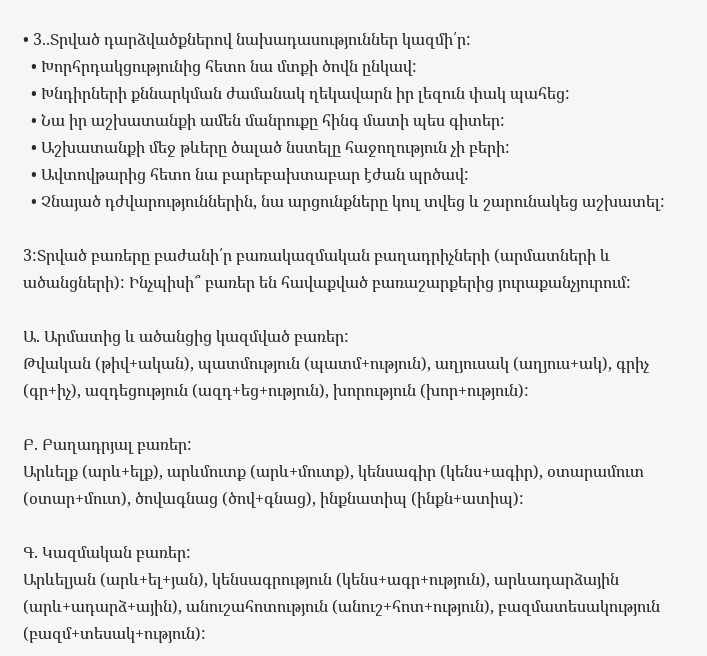• 3..Տրված դարձվածքներով նախադասություններ կազմի՛ր:
  • Խորհրդակցությունից հետո նա մտքի ծովն ընկավ:
  • Խնդիրների քննարկման ժամանակ ղեկավարն իր լեզուն փակ պահեց:
  • Նա իր աշխատանքի ամեն մանրուքը հինգ մատի պես գիտեր:
  • Աշխատանքի մեջ թևերը ծալած նստելը հաջողություն չի բերի:
  • Ավտովթարից հետո նա բարեբախտաբար էժան պրծավ:
  • Չնայած դժվարություններին, նա արցունքները կուլ տվեց և շարունակեց աշխատել:

3:Տրված բառերը բաժանի՛ր բառակազմական բաղադրիչների (արմատների և ածանցների): Ինչպիսի՞ բառեր են հավաքված բառաշարքերից յուրաքանչյուրում:

Ա. Արմատից և ածանցից կազմված բառեր:
Թվական (թիվ+ական), պատմություն (պատմ+ություն), աղյուսակ (աղյուս+ակ), գրիչ (գր+իչ), ազդեցություն (ազդ+եց+ություն), խորություն (խոր+ություն):

Բ. Բաղադրյալ բառեր:
Արևելք (արև+ելք), արևմուտք (արև+մուտք), կենսագիր (կենս+ագիր), օտարամուտ (օտար+մուտ), ծովագնաց (ծով+գնաց), ինքնատիպ (ինքն+ատիպ):

Գ. Կազմական բառեր:
Արևելյան (արև+ել+յան), կենսագրություն (կենս+ագր+ություն), արևադարձային (արև+ադարձ+ային), անուշահոտություն (անուշ+հոտ+ություն), բազմատեսակություն (բազմ+տեսակ+ություն):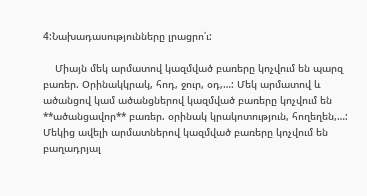4:Նախադասությունները լրացրո՛ւ:

    Միայն մեկ արմատով կազմված բառերը կոչվում են պարզ բառեր. Օրինակկրակ, հոդ, ջուր, օդ,…: Մեկ արմատով և ածանցով կամ ածանցներով կազմված բառերը կոչվում են **ածանցավոր** բառեր. օրինակ կրակոտություն, հողեղեն,…: Մեկից ավելի արմատներով կազմված բառերը կոչվում են բաղադրյալ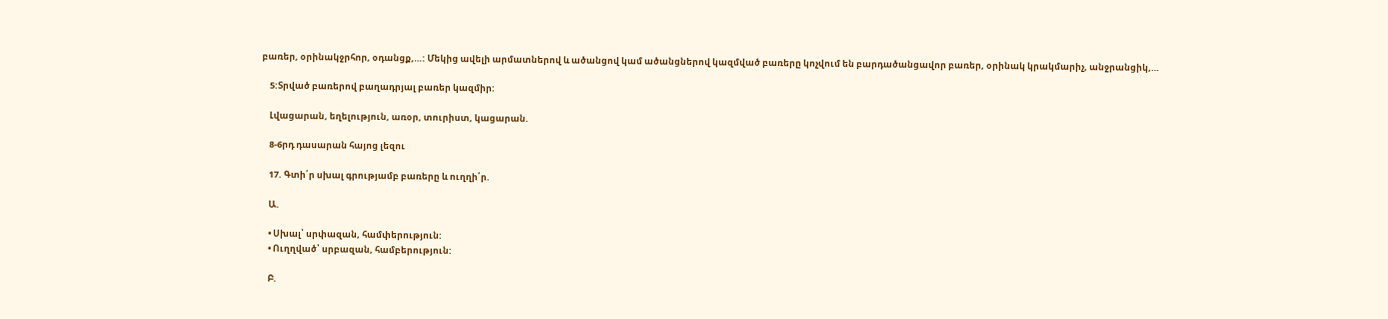բառեր, օրինակջրհոր, օդանցք,…: Մեկից ավելի արմատներով և ածանցով կամ ածանցներով կազմված բառերը կոչվում են բարդածանցավոր բառեր, օրինակ կրակմարիչ, անջրանցիկ,…

    5:Տրված բառերով բաղադրյալ բառեր կազմիր:

    Լվացարան, եղելություն, առօր, տուրիստ, կացարան.

    8-6րդ դասարան հայոց լեզու

    17. Գտի՛ր սխալ գրությամբ բառերը և ուղղի՛ր.

    Ա.

    • Սխալ՝ սրփազան, համփերություն:
    • Ուղղված՝ սրբազան, համբերություն:

    Բ.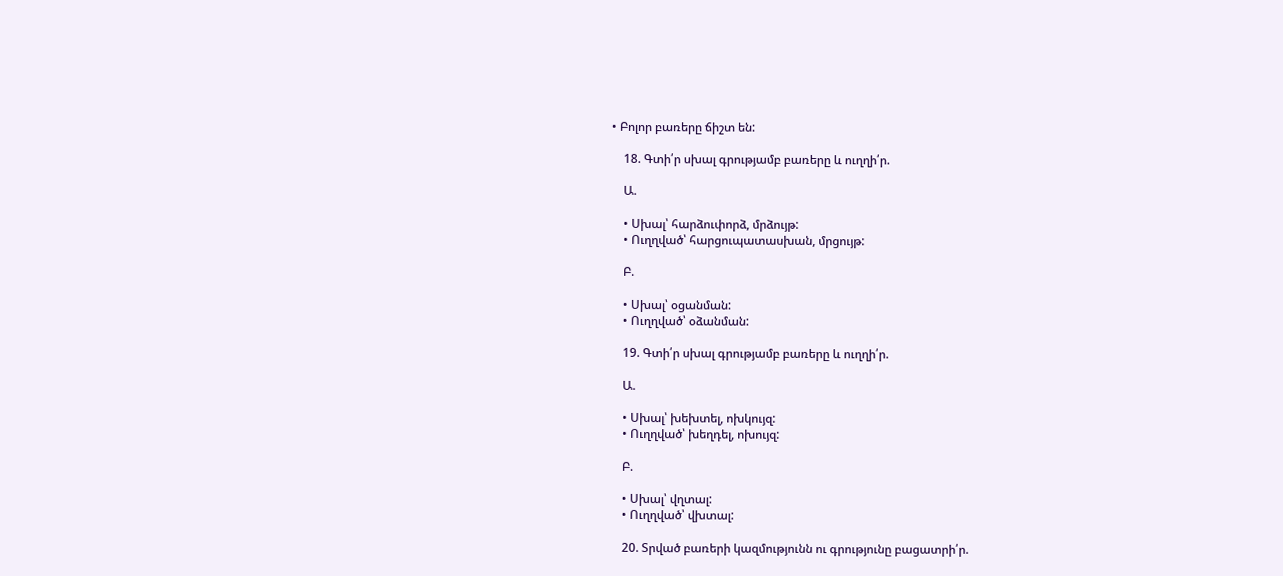• Բոլոր բառերը ճիշտ են:

    18. Գտի՛ր սխալ գրությամբ բառերը և ուղղի՛ր.

    Ա.

    • Սխալ՝ հարձուփորձ, մրձույթ:
    • Ուղղված՝ հարցուպատասխան, մրցույթ:

    Բ.

    • Սխալ՝ օցանման:
    • Ուղղված՝ օձանման:

    19. Գտի՛ր սխալ գրությամբ բառերը և ուղղի՛ր.

    Ա.

    • Սխալ՝ խեխտել, ոխկույզ:
    • Ուղղված՝ խեղդել, ոխույզ:

    Բ.

    • Սխալ՝ վղտալ:
    • Ուղղված՝ վխտալ:

    20. Տրված բառերի կազմությունն ու գրությունը բացատրի՛ր.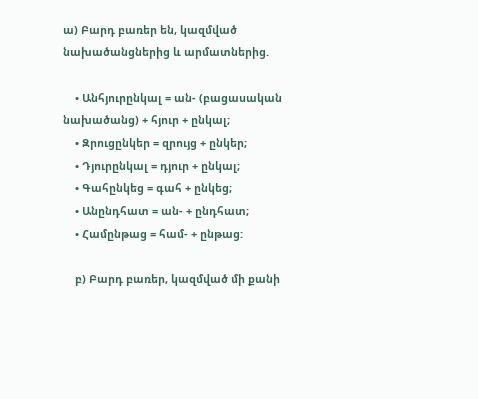ա) Բարդ բառեր են, կազմված նախածանցներից և արմատներից.

    • Անհյուրընկալ = ան- (բացասական նախածանց) + հյուր + ընկալ;
    • Զրուցընկեր = զրույց + ընկեր;
    • Դյուրընկալ = դյուր + ընկալ;
    • Գահընկեց = գահ + ընկեց;
    • Անընդհատ = ան- + ընդհատ;
    • Համընթաց = համ- + ընթաց:

    բ) Բարդ բառեր, կազմված մի քանի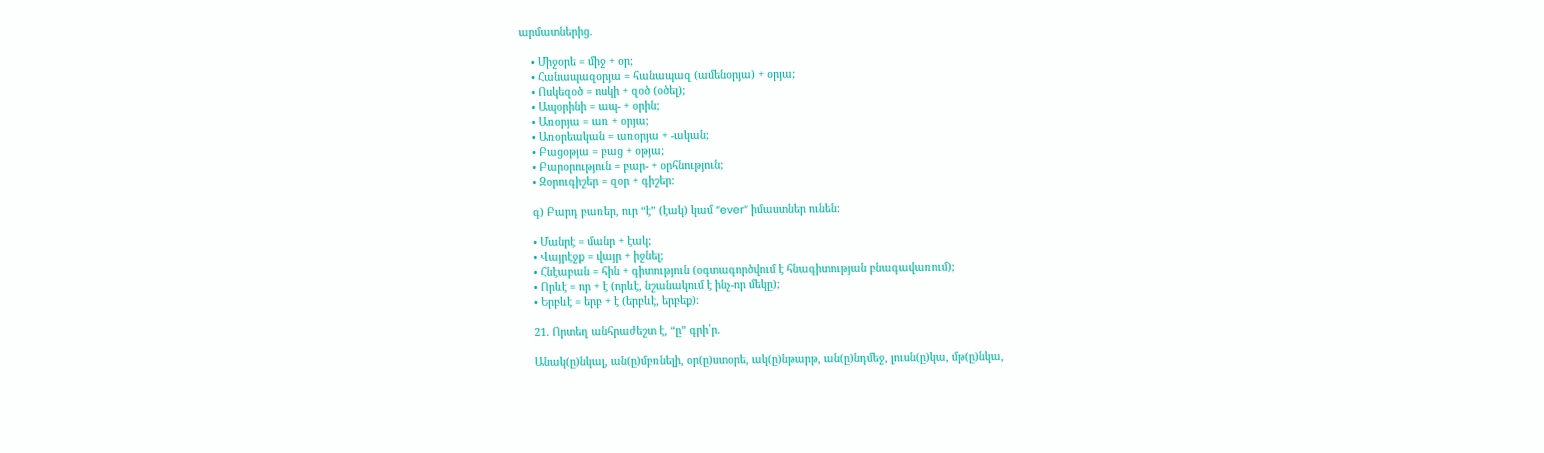արմատներից.

    • Միջօրե = միջ + օր;
    • Հանապազօրյա = հանապազ (ամենօրյա) + օրյա;
    • Ոսկեզօծ = ոսկի + զօծ (օծել);
    • Ապօրինի = ապ- + օրին;
    • Առօրյա = առ + օրյա;
    • Առօրեական = առօրյա + -ական;
    • Բացօթյա = բաց + օթյա;
    • Բարօրություն = բար- + օրհնություն;
    • Զօրուգիշեր = զօր + գիշեր:

    գ) Բարդ բառեր, ուր “է” (էակ) կամ “ever” իմաստներ ունեն:

    • Մանրէ = մանր + էակ;
    • Վայրէջք = վայր + իջնել;
    • Հնէաբան = հին + գիտություն (օգտագործվում է հնագիտության բնագավառում);
    • Որևէ = որ + է (որևէ, նշանակում է ինչ-որ մեկը);
    • Երբևէ = երբ + է (երբևէ, երբեք):

    21. Որտեղ անհրաժեշտ է, “ը” գրի՛ր.

    Անակ(ը)նկալ, ան(ը)մբռնելի, օր(ը)ստօրե, ակ(ը)նթարթ, ան(ը)նդմեջ, լուսն(ը)կա, մթ(ը)նկա,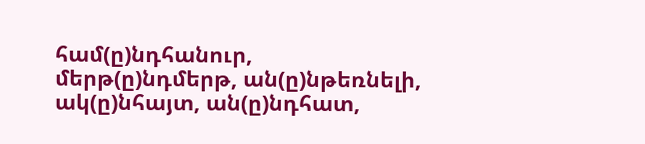համ(ը)նդհանուր, մերթ(ը)նդմերթ, ան(ը)նթեռնելի, ակ(ը)նհայտ, ան(ը)նդհատ,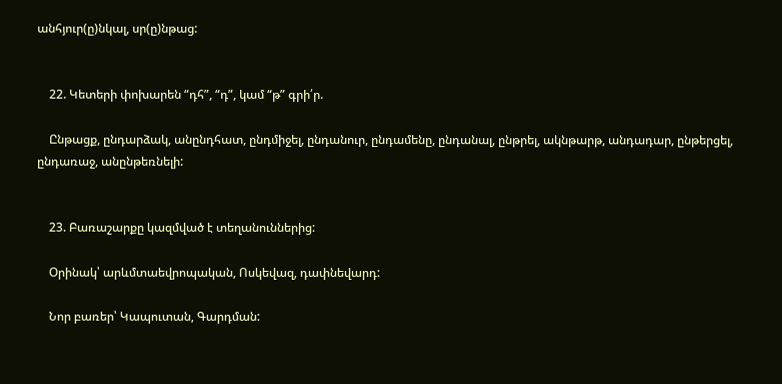անհյուր(ը)նկալ, սր(ը)նթաց:


    22. Կետերի փոխարեն “դհ”, “դ”, կամ “թ” գրի՛ր.

    Ընթացք, ընդարձակ, անընդհատ, ընդմիջել, ընդանուր, ընդամենը, ընդանալ, ընթրել, ակնթարթ, անդադար, ընթերցել, ընդառաջ, անընթեռնելի:


    23. Բառաշարքը կազմված է տեղանուններից:

    Օրինակ՝ արևմտաեվրոպական, Ոսկեվազ, դափնեվարդ:

    Նոր բառեր՝ Կապուտան, Գարդման: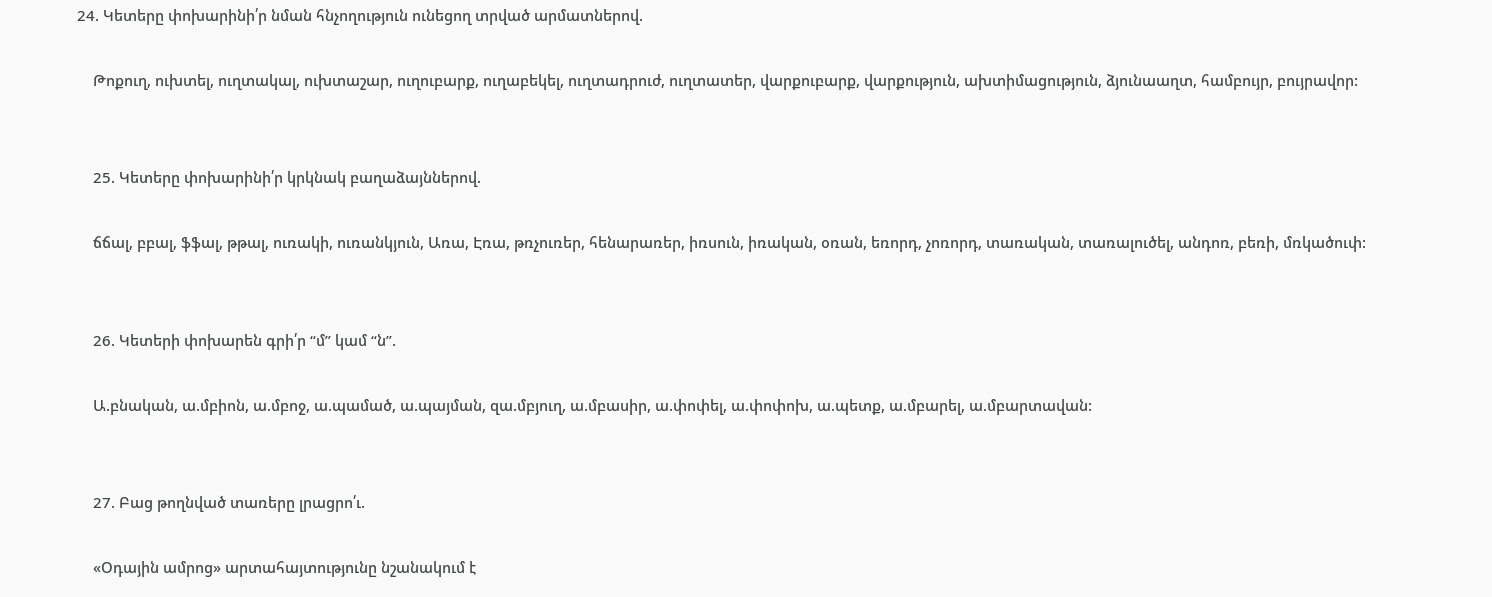24. Կետերը փոխարինի՛ր նման հնչողություն ունեցող տրված արմատներով.

    Թոքուղ, ուխտել, ուղտակալ, ուխտաշար, ուղուբարք, ուղաբեկել, ուղտադրուժ, ուղտատեր, վարքուբարք, վարքություն, ախտիմացություն, ձյունաաղտ, համբույր, բույրավոր:


    25. Կետերը փոխարինի՛ր կրկնակ բաղաձայններով.

    ճճալ, բբալ, ֆֆալ, թթալ, ուռակի, ուռանկյուն, Առա, Էռա, թռչուռեր, հենարառեր, իռսուն, իռական, օռան, եռորդ, չոռորդ, տառական, տառալուծել, անդոռ, բեռի, մռկածուփ:


    26. Կետերի փոխարեն գրի՛ր “մ” կամ “ն”.

    Ա.բնական, ա.մբիոն, ա.մբոջ, ա.պամած, ա.պայման, զա.մբյուղ, ա.մբասիր, ա.փոփել, ա.փոփոխ, ա.պետք, ա.մբարել, ա.մբարտավան:


    27. Բաց թողնված տառերը լրացրո՛ւ.

    «Օդային ամրոց» արտահայտությունը նշանակում է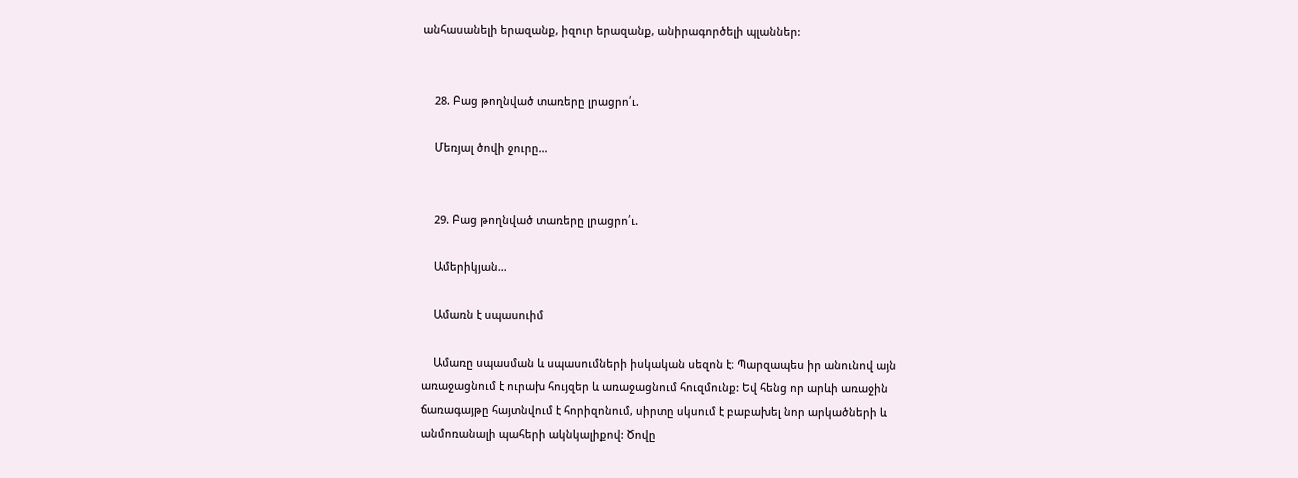անհասանելի երազանք, իզուր երազանք, անիրագործելի պլաններ:


    28. Բաց թողնված տառերը լրացրո՛ւ.

    Մեռյալ ծովի ջուրը…


    29. Բաց թողնված տառերը լրացրո՛ւ.

    Ամերիկյան…

    Ամառն է սպասուիմ

    Ամառը սպասման և սպասումների իսկական սեզոն է։ Պարզապես իր անունով այն առաջացնում է ուրախ հույզեր և առաջացնում հուզմունք: Եվ հենց որ արևի առաջին ճառագայթը հայտնվում է հորիզոնում, սիրտը սկսում է բաբախել նոր արկածների և անմոռանալի պահերի ակնկալիքով: Ծովը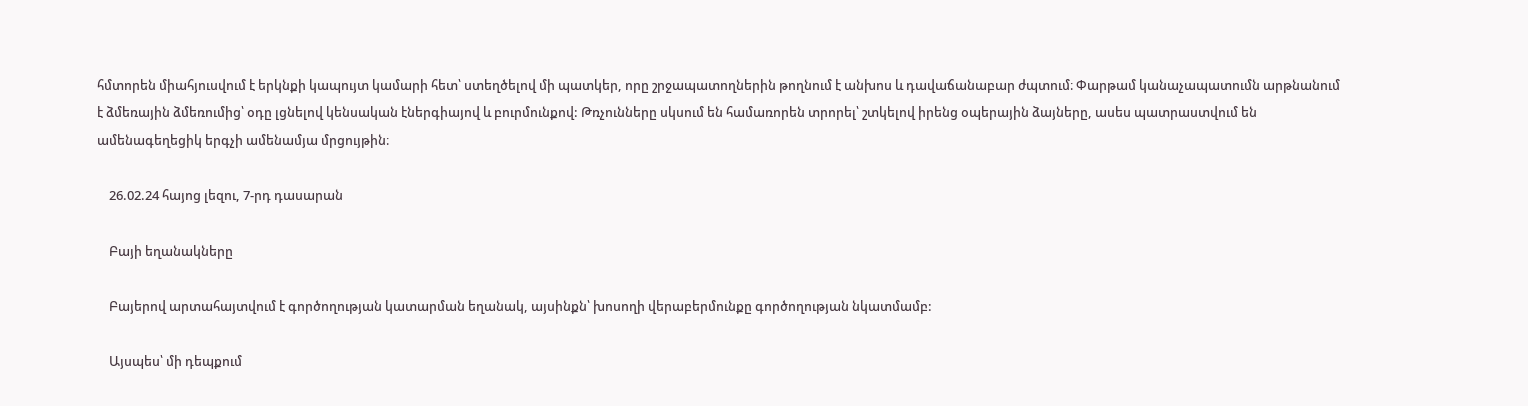հմտորեն միահյուսվում է երկնքի կապույտ կամարի հետ՝ ստեղծելով մի պատկեր, որը շրջապատողներին թողնում է անխոս և դավաճանաբար ժպտում։ Փարթամ կանաչապատումն արթնանում է ձմեռային ձմեռումից՝ օդը լցնելով կենսական էներգիայով և բուրմունքով: Թռչունները սկսում են համառորեն տրորել՝ շտկելով իրենց օպերային ձայները, ասես պատրաստվում են ամենագեղեցիկ երգչի ամենամյա մրցույթին։

    26.02.24 հայոց լեզու, 7-րդ դասարան

    Բայի եղանակները

    Բայերով արտահայտվում է գործողության կատարման եղանակ, այսինքն՝ խոսողի վերաբերմունքը գործողության նկատմամբ:

    Այսպես՝ մի դեպքում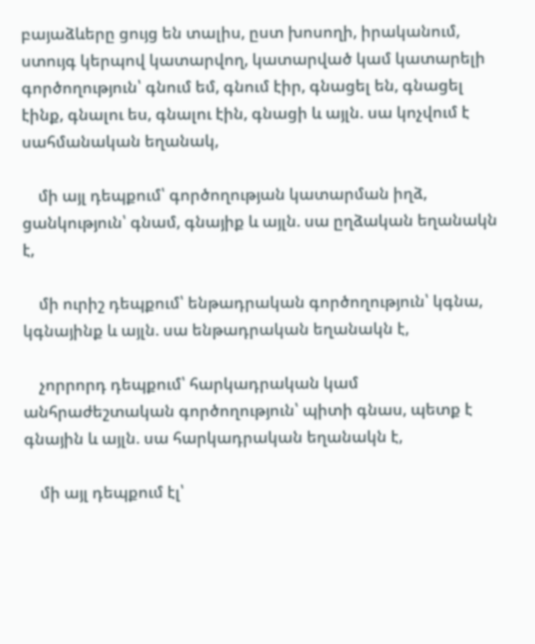բայաձևերը ցույց են տալիս, ըստ խոսողի, իրականում, ստույգ կերպով կատարվող, կատարված կամ կատարելի գործողություն՝ գնում եմ, գնում էիր, գնացել են, գնացել էինք, գնալու ես, գնալու էին, գնացի և այլն. սա կոչվում է սահմանական եղանակ,

    մի այլ դեպքում՝ գործողության կատարման իղձ, ցանկություն՝ գնամ, գնայիք և այլն. սա ըղձական եղանակն է,

    մի ուրիշ դեպքում՝ ենթադրական գործողություն՝ կգնա, կգնայինք և այլն. սա ենթադրական եղանակն է,

    չորրորդ դեպքում՝ հարկադրական կամ անհրաժեշտական գործողություն՝ պիտի գնաս, պետք է գնային և այլն. սա հարկադրական եղանակն է,

    մի այլ դեպքում էլ՝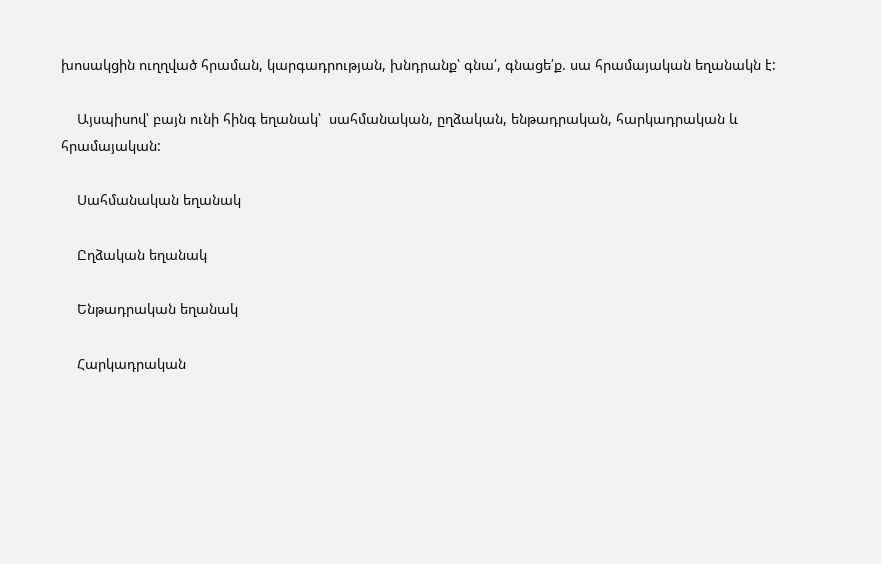խոսակցին ուղղված հրաման, կարգադրության, խնդրանք՝ գնա՛, գնացե՛ք. սա հրամայական եղանակն է:

    Այսպիսով՝ բայն ունի հինգ եղանակ՝  սահմանական, ըղձական, ենթադրական, հարկադրական և հրամայական:

    Սահմանական եղանակ

    Ըղձական եղանակ

    Ենթադրական եղանակ

    Հարկադրական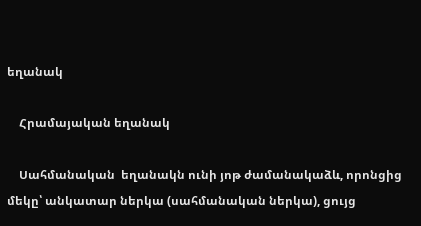եղանակ

    Հրամայական եղանակ

    Սահմանական  եղանակն ունի յոթ ժամանակաձև, որոնցից մեկը՝ անկատար ներկա (սահմանական ներկա), ցույց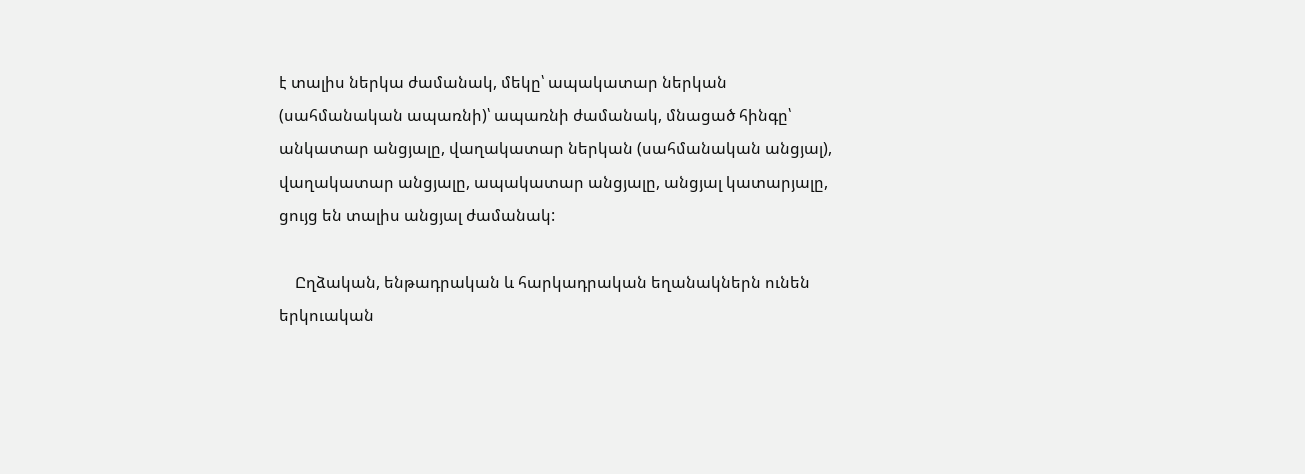է տալիս ներկա ժամանակ, մեկը՝ ապակատար ներկան (սահմանական ապառնի)՝ ապառնի ժամանակ, մնացած հինգը՝ անկատար անցյալը, վաղակատար ներկան (սահմանական անցյալ), վաղակատար անցյալը, ապակատար անցյալը, անցյալ կատարյալը, ցույց են տալիս անցյալ ժամանակ:

    Ըղձական, ենթադրական և հարկադրական եղանակներն ունեն երկուական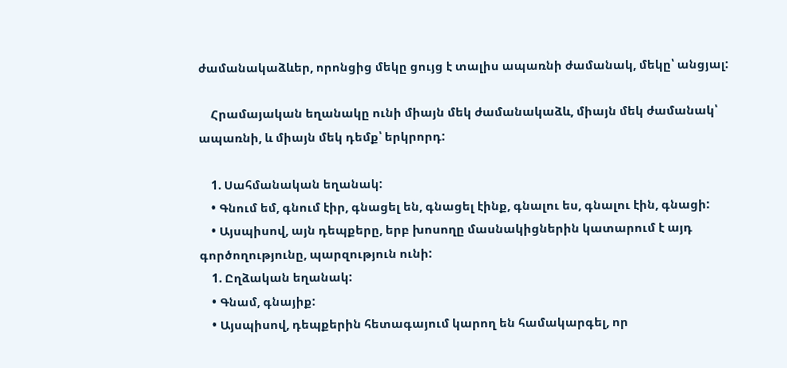ժամանակաձևեր, որոնցից մեկը ցույց է տալիս ապառնի ժամանակ, մեկը՝ անցյալ:

    Հրամայական եղանակը ունի միայն մեկ ժամանակաձև, միայն մեկ ժամանակ՝ ապառնի, և միայն մեկ դեմք՝ երկրորդ:

    1. Սահմանական եղանակ:
    • Գնում եմ, գնում էիր, գնացել են, գնացել էինք, գնալու ես, գնալու էին, գնացի:
    • Այսպիսով, այն դեպքերը, երբ խոսողը մասնակիցներին կատարում է այդ գործողությունը, պարզություն ունի:
    1. Ըղձական եղանակ:
    • Գնամ, գնայիք:
    • Այսպիսով, դեպքերին հետագայում կարող են համակարգել, որ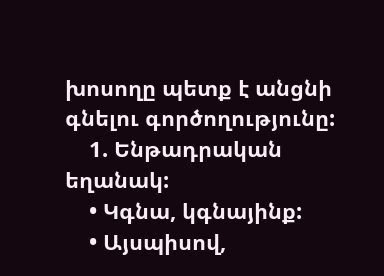խոսողը պետք է անցնի գնելու գործողությունը:
    1. Ենթադրական եղանակ:
    • Կգնա, կգնայինք:
    • Այսպիսով,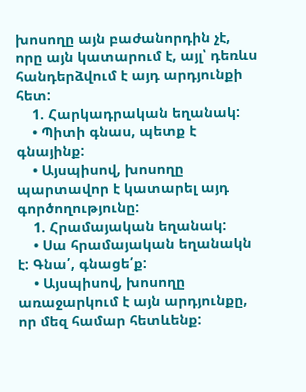խոսողը այն բաժանորդին չէ, որը այն կատարում է, այլ՝ դեռևս հանդերձվում է այդ արդյունքի հետ:
    1. Հարկադրական եղանակ:
    • Պիտի գնաս, պետք է գնայինք:
    • Այսպիսով, խոսողը պարտավոր է կատարել այդ գործողությունը:
    1. Հրամայական եղանակ:
    • Սա հրամայական եղանակն է: Գնա՛, գնացե՛ք:
    • Այսպիսով, խոսողը առաջարկում է այն արդյունքը, որ մեզ համար հետևենք: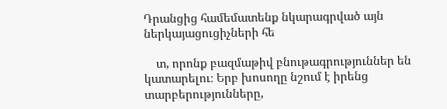Դրանցից համեմատենք նկարագրված այն ներկայացուցիչների հե

    տ, որոնք բազմաթիվ բնութագրություններ են կատարելու։ Երբ խոսողը նշում է իրենց տարբերությունները,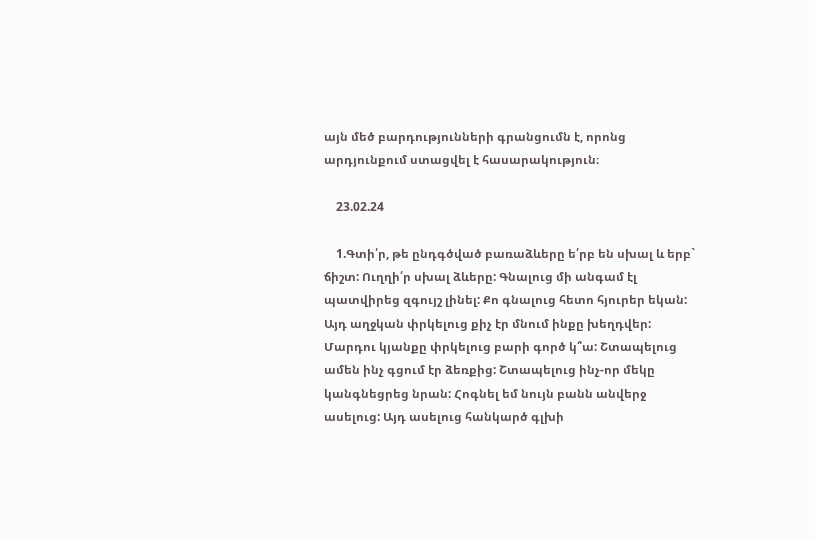այն մեծ բարդությունների գրանցումն է, որոնց արդյունքում ստացվել է հասարակություն։

    23.02.24

    1.Գտի՛ր, թե ընդգծված բառաձևերը ե՛րբ են սխալ և երբ` ճիշտ: Ուղղի՛ր սխալ ձևերը: Գնալուց մի անգամ էլ պատվիրեց զգույշ լինել: Քո գնալուց հետո հյուրեր եկան: Այդ աղջկան փրկելուց քիչ էր մնում ինքը խեղդվեր: Մարդու կյանքը փրկելուց բարի գործ կ՞ա: Շտապելուց ամեն ինչ գցում էր ձեռքից: Շտապելուց ինչ-որ մեկը կանգնեցրեց նրան: Հոգնել եմ նույն բանն անվերջ ասելուց: Այդ ասելուց հանկարծ գլխի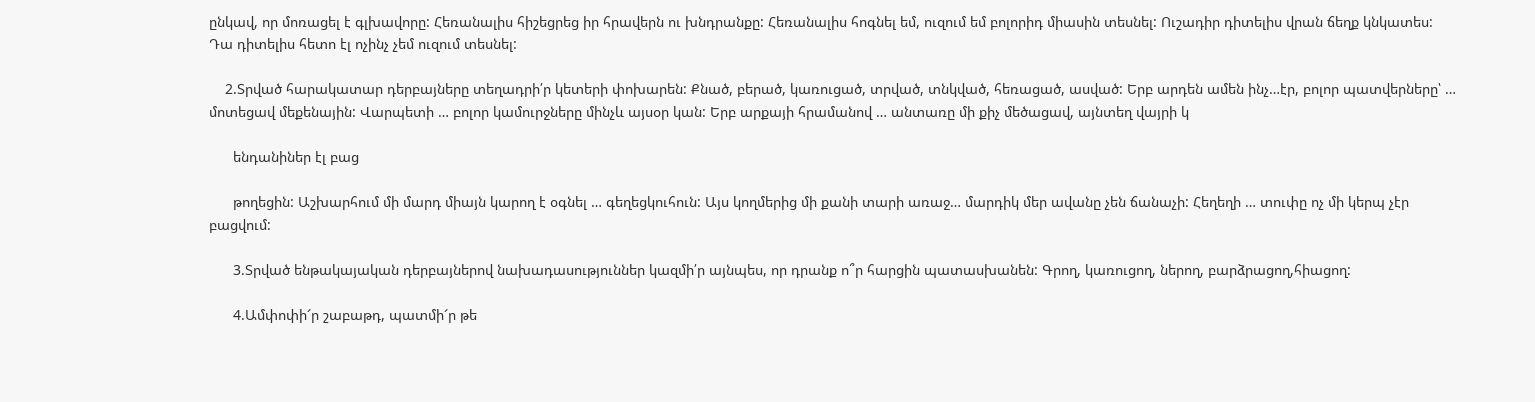ընկավ, որ մոռացել է գլխավորը: Հեռանալիս հիշեցրեց իր հրավերն ու խնդրանքը: Հեռանալիս հոգնել եմ, ուզում եմ բոլորիդ միասին տեսնել: Ուշադիր դիտելիս վրան ճեղք կնկատես: Դա դիտելիս հետո էլ ոչինչ չեմ ուզում տեսնել:

    2.Տրված հարակատար դերբայները տեղադրի՛ր կետերի փոխարեն: Քնած, բերած, կառուցած, տրված, տնկված, հեռացած, ասված: Երբ արդեն ամեն ինչ…էր, բոլոր պատվերները՝ … մոտեցավ մեքենային: Վարպետի … բոլոր կամուրջները մինչև այսօր կան: Երբ արքայի հրամանով … անտառը մի քիչ մեծացավ, այնտեղ վայրի կ

      ենդանիներ էլ բաց

      թողեցին: Աշխարհում մի մարդ միայն կարող է օգնել … գեղեցկուհուն: Այս կողմերից մի քանի տարի առաջ… մարդիկ մեր ավանը չեն ճանաչի: Հեղեղի … տուփը ոչ մի կերպ չէր բացվում:

      3.Տրված ենթակայական դերբայներով նախադասություններ կազմի՛ր այնպես, որ դրանք ո՞ր հարցին պատասխանեն: Գրող, կառուցող, ներող, բարձրացող,հիացող:

      4.Ամփոփի՜ր շաբաթդ, պատմի՜ր թե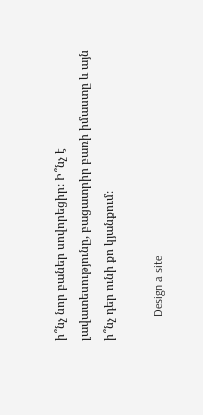ի՞նչ նոր բաներ սովորեցիր։ Ի՞նչ է լավատեսությունը, բացատրիր բառի իմաստը և այն ի՞նչ դեր ունի քո կյանքում։

        Design a site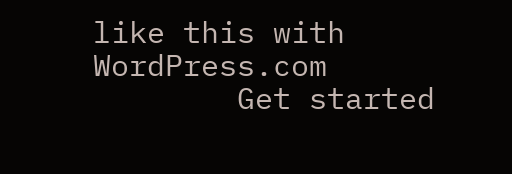like this with WordPress.com
        Get started